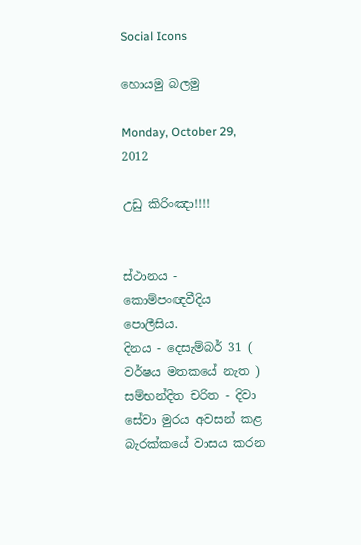Social Icons

හොයමු බලමු

Monday, October 29, 2012

උඩු කිරිංඤා!!!!


ස්ථානය -  කොම්පංඥවීදිය පොලීසිය.
දිනය - දෙසැම්බර් 31 ( වර්ෂය මතකයේ නැත )
සම්භන්දිත චරිත - දිවා සේවා මුරය අවසන් කළ  බැරක්කයේ වාසය කරන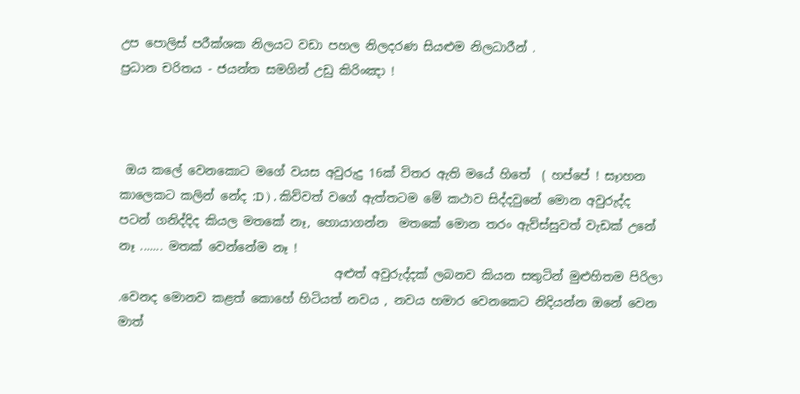උප පොලිස් පරීක්ශක නිලයට වඩා පහල නිලදරණ සියළුම නිලධාරීන් .
ප්‍රධාන චරිතය - ජයන්ත සමගින් උඩු කිරිංඤා !



 ඔය කලේ වෙනකොට මගේ වයස අවුරුදු 16ක් විතර ඇති මයේ හිතේ  ( හප්පේ ! සෑාහන කාලෙකට කලින් නේද :D ) . කිව්වත් වගේ ඇත්තටම මේ කථාව සිද්දවුනේ මොන අවුරුද්ද පටන් ගනිද්දිද කියල මතකේ නෑ, හොයාගන්න  මතකේ මොන තරං ඇව්ස්සුවත් වැඩක් උනේ නෑ ....... මතක් වෙන්නේම නෑ !
                                    අළුත් අවුරුද්දක් ලබනව කියන සතුටින් මුළුහිතම පිරිලා .වෙනද මොනව කළත් කොහේ හිටියත් නවය , නවය හමාර වෙනකෙට නිදියන්න ඔනේ වෙන මාත්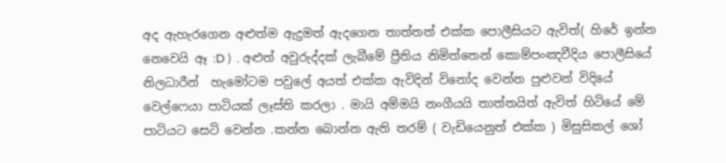අද ඇහැරගෙන අළුත්ම ඇදුමත් ඇදගෙන තාත්තත් එක්ක පොලීසියට ඇවිත්( හිරේ ඉන්න නෙවෙයි ඈ :D )  . අළුත් අවුරුද්දක් ලැබීමේ ප්‍රීතිය නිමිත්තෙන් කොම්පංඤවීදිය පොලීසියේ නිලධාරීන්  හැ‍මෝටම පවුලේ අයත් එක්ක ඇවිදින් විනෝද වෙන්න පුළුවන් විදියේ වෙල්ෆෙයා පාටියක් ලෑස්ති කරලා . මායි අම්මයි නංගීයයි තාත්තයිත් ඇවිත් ‍හිටියේ මේ පාටියට සෙටි වෙන්න .කන්න බොන්න ඇති තරම් ( වැඩියෙනුත් එක්ක ) මිසුසිකල් ශෝ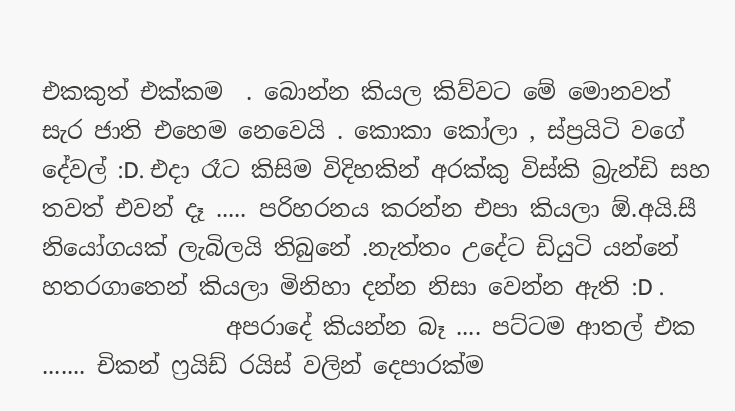එකකුත් එක්කම  ‍. බොන්න කියල කිව්වට මේ මොනවත් සැර ජාති එහෙම නෙවෙයි . කොකා කෝලා , ස්ප්‍රයිටි වගේ දේවල් :D. එදා රෑට කිසිම විදිහකින් අරක්කු විස්කි බ්‍රැන්ඩි සහ තවත් එවන් දෑ ..... පරිහරනය කරන්න එපා කියලා ඕ.අයි.සී නියෝගයක් ලැබිලයි තිබුනේ .නැත්තං උදේට ඩියුටි යන්නේ හතරගාතෙන් කියලා මිනිහා දන්න නිසා වෙන්න ඇති :D .
                අපරාදේ කියන්න බෑ .... පට්ටම ආතල් එක ....... චිකන් ෆ්‍රයිඩ් රයිස් වලින් දෙපාරක්ම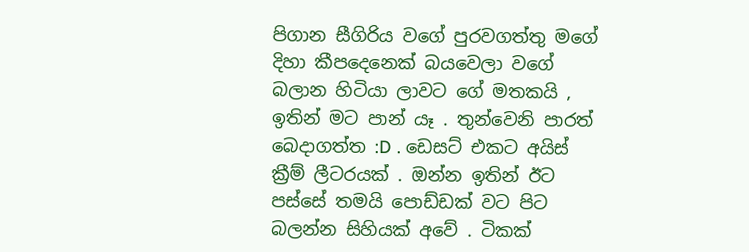පිගාන සීගිරිය වගේ පුරවගත්තු මගේ දිහා කීපදෙනෙක් බයවෙලා වගේ බලාන හිටියා ලාවට ගේ මතකයි , ඉතින් මට පාන් යෑ . තුන්වෙනි පාරත් බෙදාගත්ත :D . ඩෙසට් එකට අයිස් ක්‍රීම් ලීටරයක් . ඔන්න ඉතින් ඊට පස්සේ තමයි පොඩ්ඩක් වට පිට බලන්න සිහියක් අවේ . ටිකක්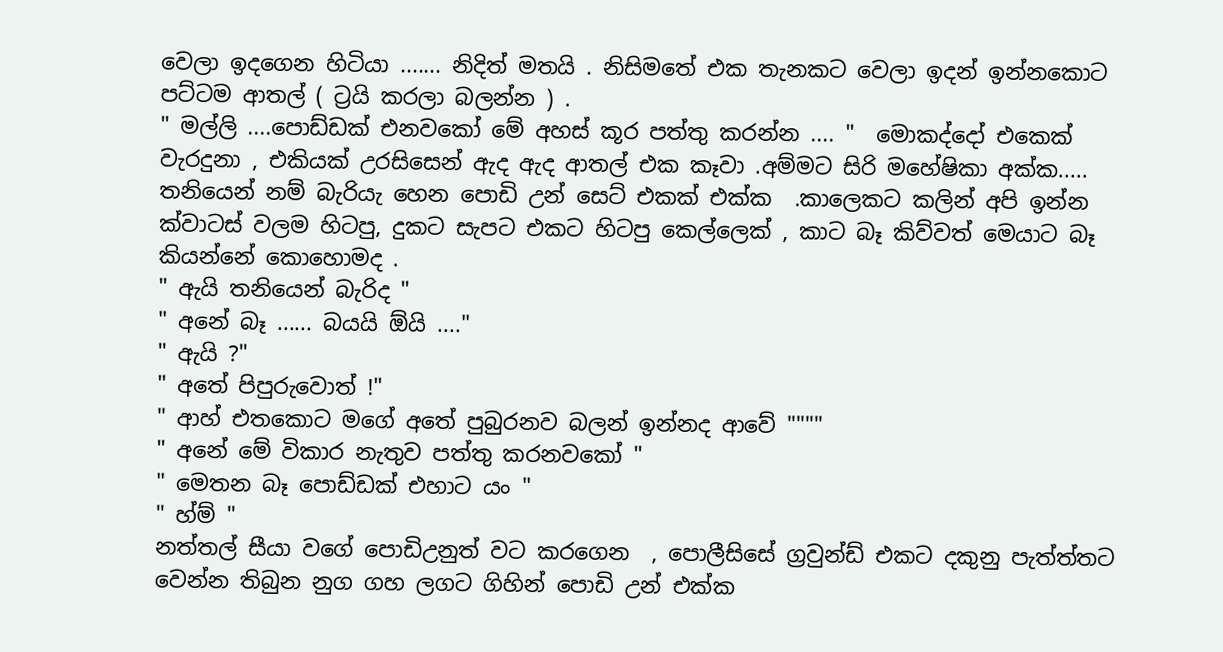වෙලා ඉදගෙන හිටියා ....... නිදිත් මතයි . නිසිමතේ එක තැනකට වෙලා ඉදන් ඉන්නකොට පට්ටම ආතල් ( ට්‍රයි කරලා බලන්න ) .
" මල්ලි ....පොඩ්ඩක් එනවකෝ මේ අහස් කූර පත්තු කරන්න .... "  මොකද්දෝ එකෙක් වැරදුනා , එකියක් උරසිසෙන් ඇද ඇද ආතල් එක කෑවා .අම්මට සිරි මහේෂිකා අක්ක..... තනියෙන් නම් බැරියැ හෙන පොඩි උන් සෙට් එකක් එක්ක  .කාලෙකට කලින් අපි ඉන්න ක්වාටස් වලම හිටපු, දුකට සැපට එකට හිටපු කෙල්ලෙක් , කාට බෑ කිව්වත් මෙයාට බෑ කියන්නේ කොහොමද .
" ඇයි තනියෙන් බැරිද "
" අනේ බෑ ...... බයයි ඕයි ...."
" ඇයි ?"
" අතේ පිපුරුවොත් !"
" ආහ් එතකොට මගේ අතේ පුබුරනව බලන් ඉන්නද ආවේ """"
" අනේ මේ විකාර නැතුව පත්තු කරනවකෝ "
" මෙතන බෑ පොඩ්ඩක් එහාට යං "
" හ්ම් "
නත්තල් සීයා වගේ පොඩිඋනුත් වට කරගෙන  , පොලීසිසේ ග්‍රවුන්‍ඩ් එකට දකුනු පැත්ත්තට වෙන්න තිබුන නුග ගහ ලගට ගිහින් පොඩි උන් එක්ක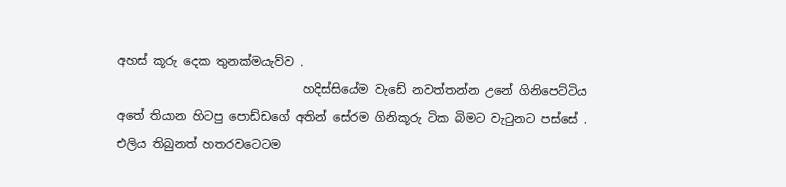අහස් කූරු දෙක තුනක්මයැව්ව .
                               හදිස්සියේම වැඩේ නවත්තන්න උනේ ගිනිපෙට්ටිය අතේ තියාන හිටපු පොඩ්ඩගේ අතින් සේරම ගිනිකූරු ටික බිමට වැටුනට පස්සේ . එලිය තිබුනත් හතරවටෙටම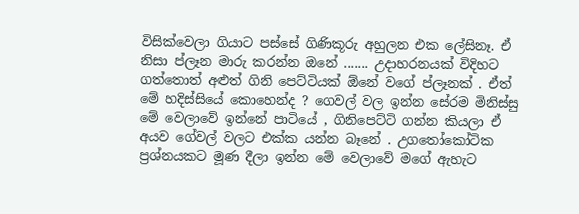විසික්වෙලා ගියාට පස්සේ ගිණිකූරු අහුලන එක ලේසිනෑ. ඒ නිසා ප්ලෑන මාරු කරන්න ඔනේ ....... උදාහරනයක් විදිහට ගත්තොත් අළුත් ගිනි පෙට්ටියක් ඕනේ වගේ ප්ලෑනක් . ඒත් මේ හදිස්සියේ කොහෙන්ද ? ගෙවල් වල ඉන්න සේරම මිනිස්සු මේ වෙලාවේ ඉන්නේ පාටියේ , ගිනිපෙට්ටි ගන්න කියලා ඒ අයව ගේවල් වලට එක්ක යන්න බෑනේ . උගතෝකෝටික ප්‍රශ්නයකට මූණ දීලා ඉන්න මේ වෙලාවේ මගේ ඇහැට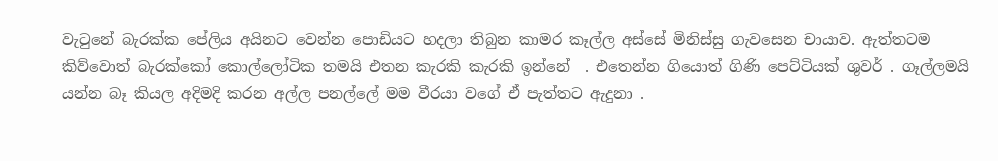වැටුනේ බැරක්ක පේලිය අයිනට වෙන්න පොඩියට හදලා තිබුන කාමර කෑල්ල අස්සේ මිනිස්සු ගැවසෙන චායාව. ඇත්තටම කිව්වොත් බැරක්කෝ කොල්ලෝටික තමයි එතන කැරකි කැරකි ඉන්නේ  . එතෙන්න ගියොත් ගිණි පෙට්ටියක් ශුවර් . ගෑල්ලමයි යන්න බෑ කියල අදිමදි කරන අල්ල පනල්ලේ මම වීරයා වගේ ඒ පැත්තට ඇදුනා .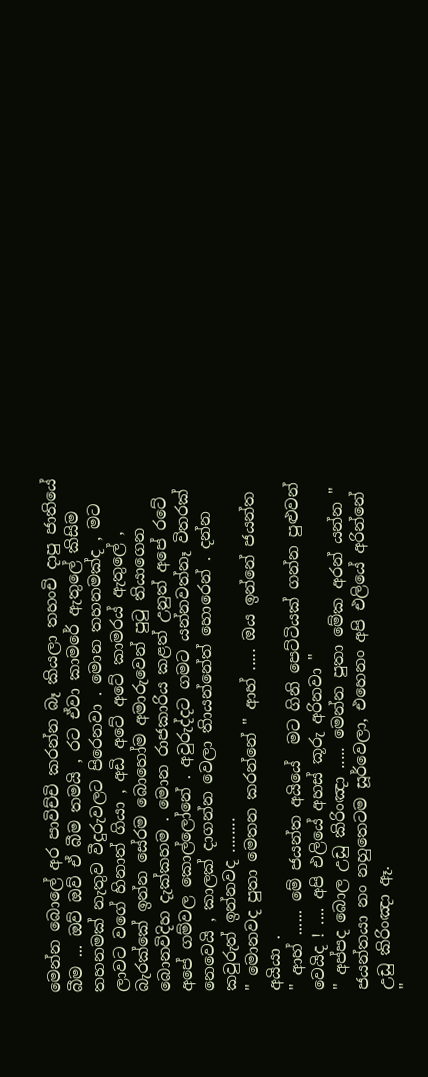මෙන්න බොලේ අර පාවිච්චි කරන්න බෑ කියලා තහංචි දාපු ‍ජාතියේ බීම ... ඔව් ඔව් ඒ බීම තමයි , රට ඒවා කාමරේ ඇතුලේ කිසිම තහනමක් නැතුව වීදුරුවලට පිරෙනවා . මොන තහනමක්ද , මට ලාවට වගේ හිනාත් ගියා , අඩි අටේ අටේ කාමරය් ඇතුලේ , බැරක්කේ ඉන්න සේරම බොහෝම අමාරුවෙන් පුටු තියාගෙන බොනවිදිහ දැක්කහම . මොන රාජකාරිය කළත් උනුත් අපේ රටේ අපේ ගම්වල කොල්ලෝනේ . අවුරුද්දට ගමට යන්නවත්නෑ විතරක් නෙවෙයි , කාලක් දාගන්න වෙලා තිායන්නේත් හොරෙන් . දන්න කවුරුත් ඉන්නවද ........
" මොනවද පුතා මෙතන කරන්නේ " ආහ් ..... ඔය ඉන්නේ ජයන්ත අයියා .
" ආහ් ...... මේ ජයන්ත අයියේ  මට ගිනි පෙට්ටියක් ගන්න පුළුවන් වෙයිද ! .... අපි එලියේ අහස් කූරු අරිනවා "
" අප්පද බොල උඩු කිරිංඤා ..... මෙන්න පුතා මේක අරන් යන්න " ජයන්තයා නං නහුතෙටම සූර්වෙලා, එහෙනං අපි එලියේ අරින්නේ උඩු කිරිංඤා ඈ.
"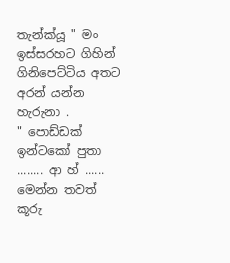තැන්ක්යූ " මං ඉස්සරහට ගිහින් ගිනිපෙට්ටිය අතට අරන් යන්න හැරුනා .
" පොඩ්ඩක් ඉන්ටකෝ පුතා ........ ආ හ් ...... මෙන්න තවත් කූරු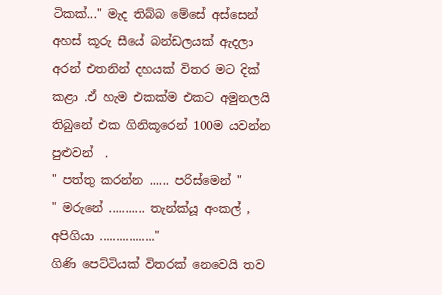ටිකක්..." මැද තිබ්බ මේසේ අස්සෙන් අහස් කූරු සීයේ ‍බන්ඩලයක් ඇදලා අරන් එතනින් දහයක් විතර මට දික් කළා .ඒ හැම එකක්ම එකට අමුනලයි තිබුනේ එක ගිනිකූරෙන් 100ම යවන්න පුළුවන්  .
" පත්තු කරන්න ...... පරිස්මෙ‍න් "
" මරුනේ ........... තැන්ක්යූ අංකල් , අපිගියා ................."                  ගිණි පෙට්ටියක් විතරක් නෙවෙයි තව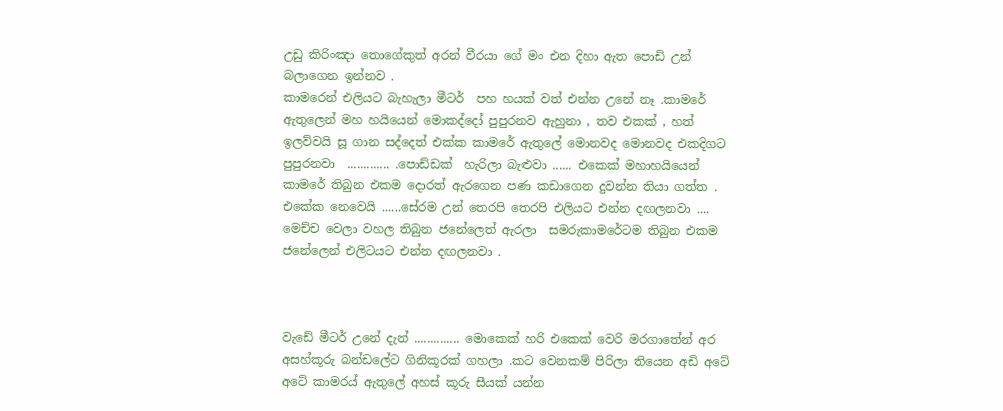උඩු කිරිංඤා තොගේකුත් අරන් වීරයා ගේ මං එන දිහා ඇත පොඩි උන් බලාගෙන ඉන්නව .
කාමරෙන් එලියට බැහැලා මීටර්  පහ හයක් වත් එන්න උනේ නෑ .කාමරේ ඇතුලෙන් මහ හයියෙන් මොකද්දෝ පුපුරනව ඇහුනා , තව එකක් , හත් ඉලව්වයි සූ ගාන සද්දෙත් එක්ක කාම‍රේ ඇතුලේ මොනවද මොනවද එකදිගට පුපුරනවා  ............. .පොඩ්ඩක්  හැරිලා බැළුවා ...... එකෙක් මහාහයියෙන් කාමරේ තිබුන එකම දොරත් ඇරගෙන පණ කඩාගෙන දුවන්න තියා ගත්ත . එකේක නෙවෙයි ......සේරම උන් තෙරපි තෙරපි එලියට එන්න දඟලනවා .... මෙච්ච වෙලා වහල තිබුන ජනේලෙත් ඇරලා  සමරුකාමරේටම තිබුන එකම ජනේලෙන් එලිටයට එන්න දඟලනවා .



වැඩේ මීටර් උනේ දැන් .............. මොකෙක් හරි එකෙක් වෙරි මරගාතේන් අර අසහ්කූරු බන්ඩලේට ගිනිකූරක් ගහලා .කට වෙනකම් පිරිලා තියෙන අඩි අටේ අටේ කාමරය් ඇතුලේ අහස් කූරු සීයක් යන්න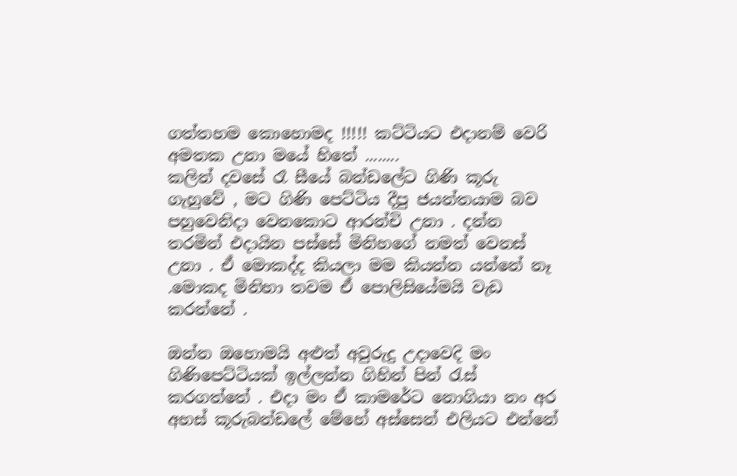ගත්තහම කොහොමද !!!!! කට්ටියට එදානම් වෙරි අමතක උනා මයේ හිතේ ........
කලින් දවසේ රෑ සීයේ බන්ඩලේට ගිණි කූරු ගැහුවේ , මට ගිණි පෙට්ටිය දීපු ජයන්තයාම බව පහුවෙනිදා වෙනකොට ආරන්චි උනා . දන්න තරමින් එදායින පස්සේ මිනිහගේ නමත් වෙනස් උනා . ඒ මොකද්ද කියලා මම කියන්න යන්නේ නෑ .මොකද මිනිහා තවම ඒ පොලිසියේමයි වැඩ කරන්නේ .

ඔන්න ඔහොමයි අළුත් අවුරුදු උදාවෙදි මං ගිණිපෙට්ටියක් ඉල්ලන්න ගිහින් පින් රැස් කරගත්තේ . එදා මං ඒ කාමරේට නොගියා නං අර අහස් කූරුබන්ඩලේ මේහේ අස්සෙන් එලියට එන්නේ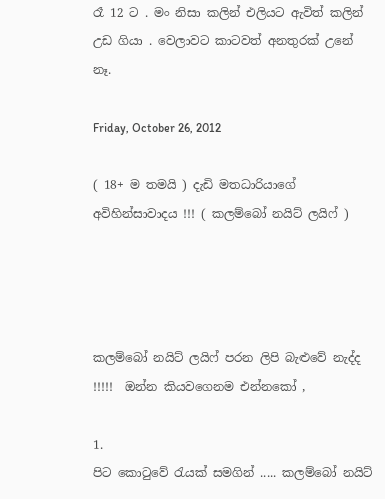රෑ 12 ට . මං නිසා කලින් එලියට ඇවිත් කලින් උඩ ගියා . වෙලාවට කාටවත් අනතුරක් උනේ නෑ.

Friday, October 26, 2012

( 18+ ම තමයි ) දැඩි මතධාරියාගේ අවිහින්සාවාදය !!! ( කලම්බෝ නයිට් ලයිෆ් )




කලම්බෝ නයිට් ලයිෆ් පරන ලිපි බැළුවේ නැද්ද !!!!!  ඔන්න කියවගෙනම එන්නකෝ ,

1.
පිට කොටුවේ රැයක් සමගින් ..... කලම්බෝ නයිට්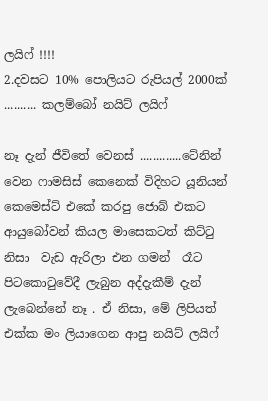ලයිෆ් !!!!
2.දවසට 10% පොලියට රුපියල් 2000ක් .......... කලම්බෝ නයිට් ලයිෆ්

නෑ දැන් ජීවිතේ වෙනස් .............ටේනි‍න් වෙන ෆාමසිස් කෙනෙක් විදිහට යූනියන් කෙමෙස්ට් එකේ කරපු ජොබ් එකට  ආයුබෝවන් කියල මාසෙකටත් කිට්ටු නිසා  වැ‍ඩ ඇරි‍ලා එන ගමන්  රෑට පිටකො‍ටුවේදී ලැබුන අද්දැකීම් දැන් ලැබෙන්නේ නෑ . ඒ නිසා, මේ ලිපියත් එක්ක මං ලියාගෙන ආපු නයිට් ලයිෆ්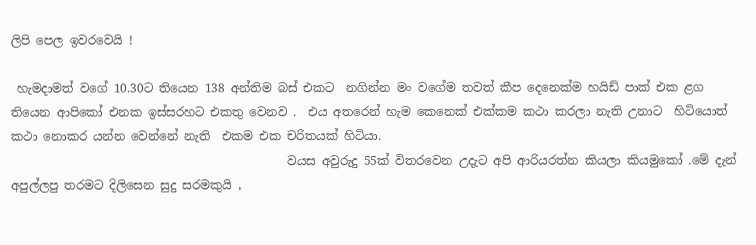ලිපි පෙල ඉවරවෙයි !

 හැමදාමත් වගේ 10.30ට තියෙන 138 අන්තිම බස් එකට  නගින්න මං වගේම තවත් කීප දෙනෙක්ම හයිඩ් පාක් එක ළග තියෙන ආපිකෝ එනක ඉස්සරහට එකතු වෙනව .  එය අතරෙන් හැම කෙනෙක් එක්කම කථා කරලා නැති උනාට  හිටියොත් කථා නොකර යන්න වෙන්නේ නැති  එකම එක චරිතයක් හිටියා.
                                              වයස අවුරුදු 55ක් විතරවෙන උදැට ‍අපි ආරියරත්න කියලා කියමුකෝ .මේ දැන් අපුල්ලපු තරමට දිලිසෙන සුදු සරමකුයි ,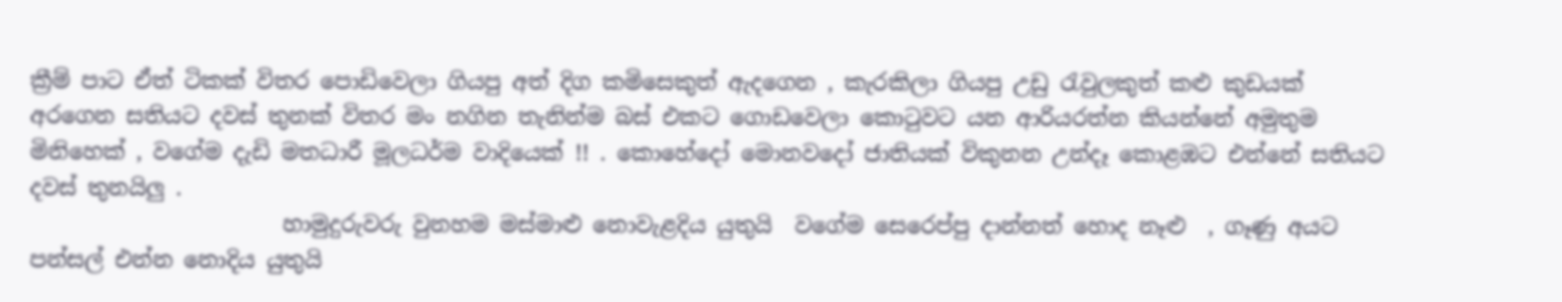ක්‍රීම් පාට ඒත් ටිකක් විතර පො‍ඩිවෙලා ගියපු අත් දිග කමිසෙකුත් ඇදගෙන , කැරකිලා ගියපු උඩු රැවුලකුත් කළු කුඩයක් අරගෙන සතියට දවස් තුනක් විතර මං නගින තැනින්ම බස් එකට ගොඩවෙලා කොටුවට යන ආරියරත්න කියන්නේ අමුතුම මිනිහෙක් , වගේම දැඩි මතධාරී මූලධර්ම වාදියෙක් !! . කොහේදෝ මොනවදෝ ජාතියක් විකුනන උන්දෑ කොළඹට එන්නේ සතියට දවස් තුනයිලු .
                       හාමුදුරුවරු වුනහම මස්මාළු නොවැළදිය යුතුයි  වගේම සෙරෙප්පු දාන්නත් හොද නෑළු  , ගෑණු අයට පන්සල් එන්න නොදිය යුතුයි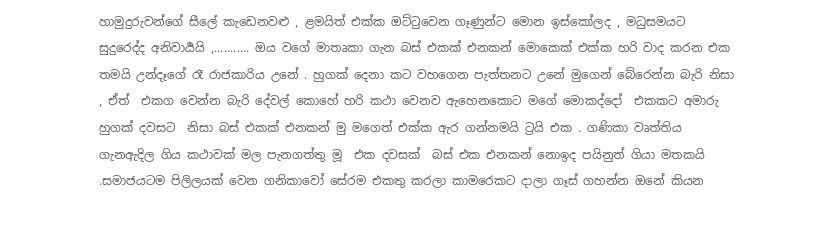හාමුදුරුවන්ගේ සීලේ කැඩෙනවළු , ළමයිත් එක්ක ඔට්ටුවෙන ගෑණුන්ට මොන ඉස්කෝලද , මධුසමයට සුදුරෙද්ද අනිවාර්‍යයි ,........... ඔය වගේ මාතෘකා ගැන බස් එකක් එනකන් මොකෙක් එක්ක හරි වාද කරන එක තමයි උන්දෑගේ රෑ රාජකා‍රිය උනේ . හුගක් දෙනා කට වහගෙන පැත්තනට උනේ මුගෙන් බේරෙන්න බැරි නිසා , ඒත්  එකග වෙන්න බැරි දේවල් කොහේ හරි කථා වෙනව ඇහෙනකොට මගේ මොකද්දෝ  එකකට අමාරු හුගක් දවසට  නිසා බස් එකක් එනකන් මු මගෙත් එක්ක ඇර ගන්නමයි ට්‍රයි එක . ගණිකා වෘත්තිය ගැනඇදිල ගිය කථාවක් මල පැනගත්තු මූ  එක දවසක්  බස් එක එනකන් නොඉද පයිනුත් ගියා මතකයි .සමාජයටම පිලිලයක් වෙන ගනිකාවෝ සේරම එකතු කරලා කාමරෙකට දාලා ගෑස් ගහන්න ඔනේ කියන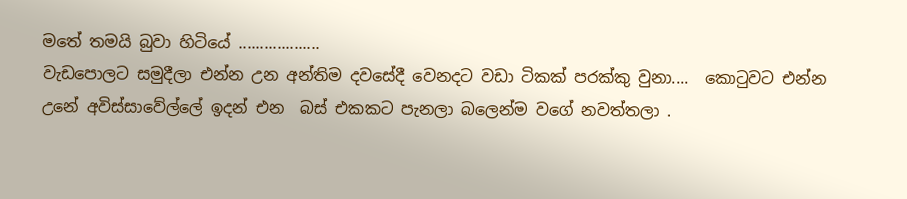මතේ තමයි බුවා හි‍ටියේ ...................
වැඩපොලට සමුදීලා එන්න උන අන්තිම දවසේදී වෙනදට වඩා ටිකක් පරක්කු වුනා....  කොටුවට එන්න උනේ අවිස්සාවේල්ලේ ඉදන් එන  බස් එකකට පැනලා බලෙන්ම වගේ නවත්තලා .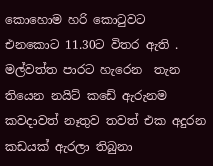කොහොම හරි කොටුවට  එනකොට 11.30ට විතර ඇති . මල්වත්ත පාරට හැරෙන  තැන තියෙන නයිට් කඩේ ඇරුනම කවදාවත් නෑතුව තවත් එක අදුරන කඩයක් ඇරලා තිබුනා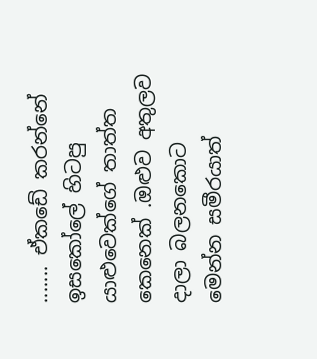....... ඒකඩේ කරන්නේ ඉසකෝලේ හිටපු යාළුවෙක්ගේ තාත්ත කෙනෙක් .ඔළුව අතුලව දා‍ලා බලනකොට  මෙන්න සමීරයාත්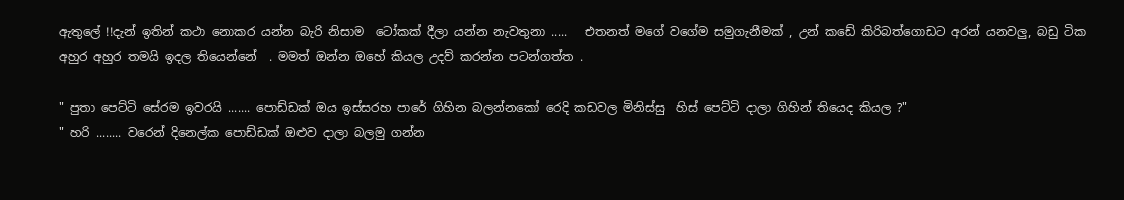ඇතුලේ !!දැන් ඉතින් කථා නොකර යන්න බැරි නිසාම  ටෝකක් දීලා යන්න නැවතුනා .....   එතනත් මගේ වගේම සමුගැනීමක් , උන් කඩේ කිරිබත්ගොඩට අරන් යනවලු, බඩු ටික අහුර අහුර තමයි ඉදල තියෙන්නේ  . මමත් ඔන්න ඔහේ කියල උදව් කරන්න පටන්ගත්ත .

" පුතා පෙට්ටි සේරම ඉවරයි ....... පොඩ්ඩක් ඔය ඉස්සරහ පාරේ ගිහින බලන්නකෝ රෙදි කඩවල මිනිස්සු  හිස් පෙට්ටි දාලා ගිහින් තියෙද කියල ?"
" හරි ........ වරෙන් දිනෙල්ක පොඩ්ඩක් ඔළුව දාලා බලමු ගන්න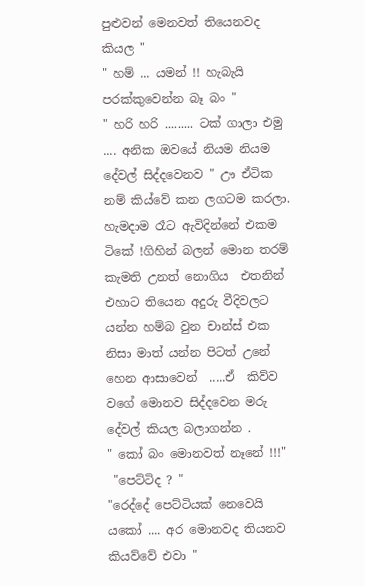පුළුවන් මෙනවත් තියෙනවද කියල "
" හම් ... යමන් !! හැබැයි පරක්කුවෙන්න බෑ බං "
" හරි හරි ......... ටක් ගාලා එමු .... අනික ‍ඔවයේ නියම නියම දේවල් සිද්දවෙනව " ඌ ඒටික නම් කිය්වේ කන ලගටම කරලා.
හැමදාම රෑට ඇවිදින්නේ එකම ටිකේ !ගිහින් බලන් මොන තරම් කැමති උනත් නොගිය  එතනින් එහාට තියෙන අදුරු වීදිවලට යන්න හම්බ වුන චාන්ස් එක නිසා මාත් යන්න පිටත් උනේ හෙන ආසාවෙන්  .....ඒ  කිව්ව වගේ මොනව සිද්දවෙන මරු දේවල් කියල බලාගන්න .
" කෝ බං මොනවත් නෑනේ !!!"
 "පෙට්ටිද ? "
"රෙද්දේ පෙට්ටියක් නෙවෙයි යකෝ .... අර‍ මොනවද තියනව කියව්වේ එවා "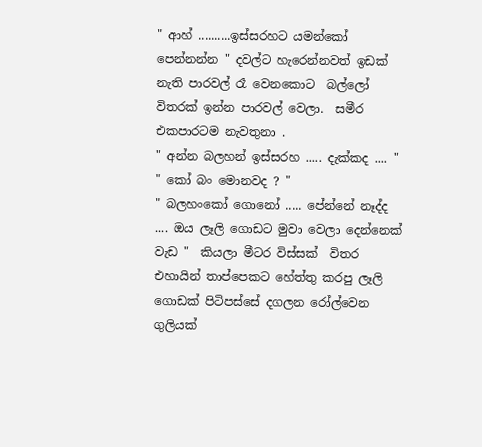" ආහ් ..........ඉස්සරහට යමන්කෝ පෙන්නන්න " දවල්ට හැරෙන්නවත් ඉඩක් නැති පාරවල් රෑ වෙනකොට  බල්ලෝ විතරක් ඉන්න පාරවල් වෙලා.  සමීර  එකපාරටම නැවතුනා .
" අන්න බලහන් ඉස්සරහ ..... දැක්කද .... "
" කෝ බං මොනවද ? "
" බලහංකෝ ගොනෝ ..... පේන්නේ නෑද්ද .... ඔය ලෑලි ගොඩට මුවා වෙලා දෙන්නෙක් වැ‍ඩ "  කියලා මීටර විස්සක්  විතර එහායින් තාප්පෙකට හේත්තු කරපු ලෑලි ගොඩක් පිටිපස්සේ දගලන රෝල්වෙන ගුලියක්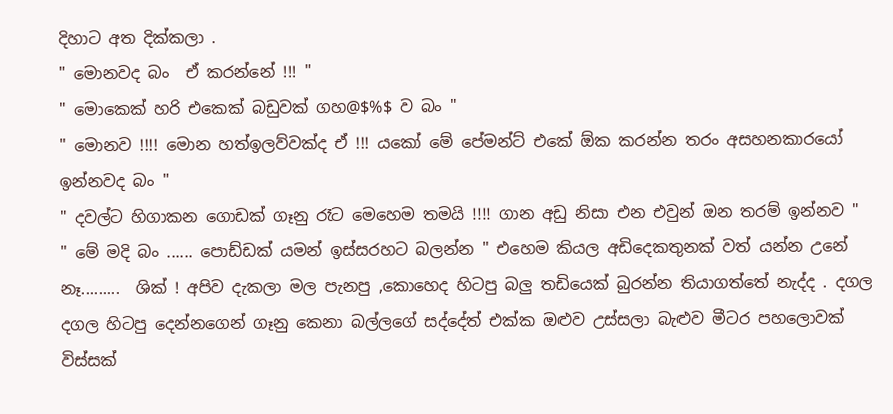දිහාට අත දික්කලා .
" මොනවද බං  ඒ කරන්නේ !!! "
" මොකෙක් හරි එකෙක් බඩුවක් ගහ@$%$ ව බං "
" මොනව !!!! මොන හත්ඉලව්වක්ද ඒ !!! යකෝ මේ පේමන්ට් එකේ ඕක කරන්න තරං අසහනකාරයෝ ඉන්නවද බං "
" දවල්ට හිගාකන ගොඩක් ගෑනු රෑට මෙහෙම තමයි !!!! ගාන අඩු නිසා එන එවුන් ඔන තරම් ඉන්නව "
" මේ මදි බං ...... පොඩ්ඩක් යමන් ඉස්සරහට බලන්න " එහෙම කියල අඩිදෙකතුනක් වත් යන්න උනේ නෑ.........  ශික් ! අපිව දැකලා මල පැනපු ,කොහෙද හිටපු බලු තඩියෙක් බුරන්න තියාගත්තේ නැද්ද . දගල දගල හිටපු දෙන්නගෙන් ගෑනු කෙනා බල්ලගේ සද්දේත් එක්ක ඔළුව උස්සලා බැළුව මීටර පහලොවක් විස්සක්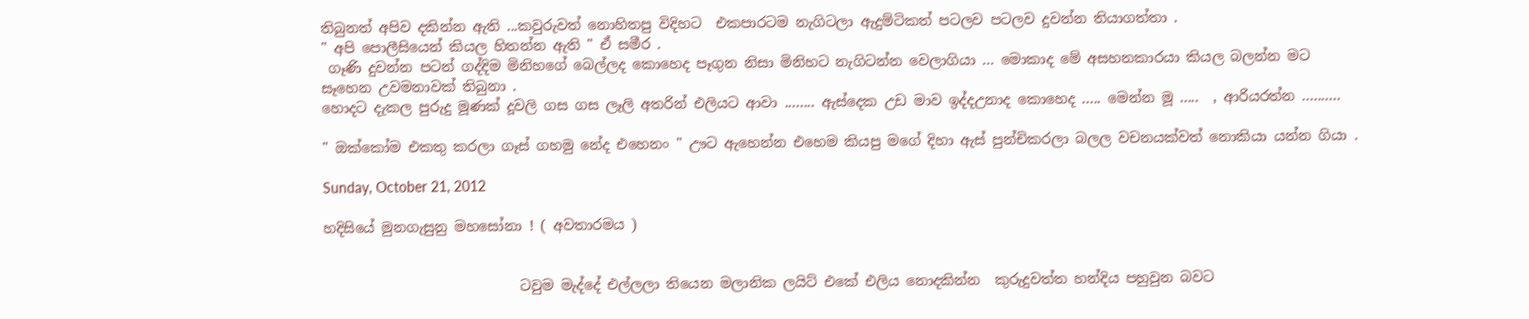තිබුනත් අපිව දකින්න ඇති ...කවුරුවත් නොහිතපු විදිහට  එකපාරටම නැගිටලා ඇදුම්ටිකත් පටලව පටලව දුවන්න තියාගත්තා .
" අපි පොලීසියෙන් කියල හිතන්න ඇති " ඒ සමීර .
 ගෑණි දුවන්න පටන් ගද්දිම මිනිහගේ බෙල්ලද කොහෙද පෑගුන නිසා මිනිහට නැගිටන්න වෙලාගියා ... මොකාද මේ අසහනකාරයා කියල බලන්න මට සෑහෙන උවමනාවක් තිබුනා .
හොදට දැකල පුරුදු මූණක් දූවලි ගස ගස ලෑලි අතරින් එලියට ආවා ........ ඇස්දෙක උඩ මාව ඉද්දඋනාද කොහෙද ..... මෙන්න මූ .....  , ආරියරත්න ..........

" ඔක්කෝම එකතු කරලා ගෑස් ගහමු නේද එහෙනං " ඌට ඇහෙන්න එහෙම කියපු මගේ දිහා ඇස් පුන්චිකරලා බලල වචනයක්වත් නොකියා යන්න ගියා .

Sunday, October 21, 2012

හදිසියේ මුනගැසුනු මහසෝනා ! ( අවතාරමය )


                            ටවුම මැද්දේ එල්ලලා තියෙන මලානික ලයිට් එකේ එලිය නොදකින්න  ‍කුරුදුවත්ත හන්දිය පහුවුන බවට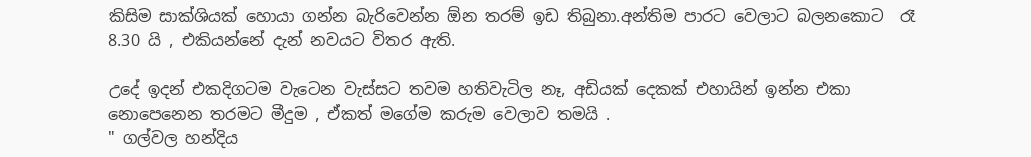කිසිම සාක්ශියක් හොයා ගන්න බැරිවෙන්න ඕන තරම් ඉඩ තිබුනා.අන්තිම පාරට වෙලාට බලනකොට  රෑ 8.30 යි , එකියන්නේ දැන් නවයට විතර ඇති.

උදේ ඉදන් එකදිගටම වැටෙන වැස්සට තවම හතිවැටිල නෑ, අඩියක් දෙකක් එහායින් ඉන්න එකා නොපෙනෙන තරමට මීදුම , ඒකත් මගේම කරුම වෙලාව තමයි .
" ගල්වල හන්දිය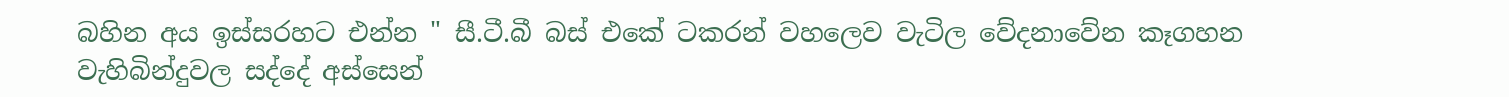බහින අය ඉස්සරහට එන්න " සී.ටී.බී බස් එකේ ටකරන් වහලෙව වැටිල වේදනාවේන කෑගහන වැහිබින්දුවල සද්දේ අස්සෙන්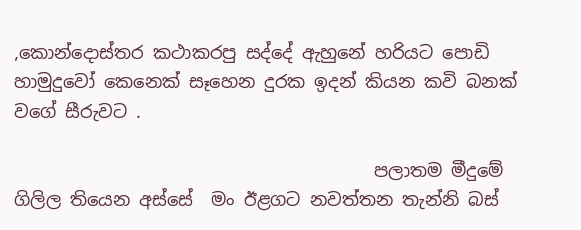,කොන්දොස්තර කථාකරපු සද්දේ ඇහුනේ හරියට පොඩි හාමුදුවෝ කෙනෙක් සෑහෙන දුරක ඉදන් කියන කවි බනක් වගේ සීරුවට .

                                        පලාතම මීදුමේ ගිලිල තියෙන අස්සේ  මං ඊළගට නවත්තන තැන්නි බස්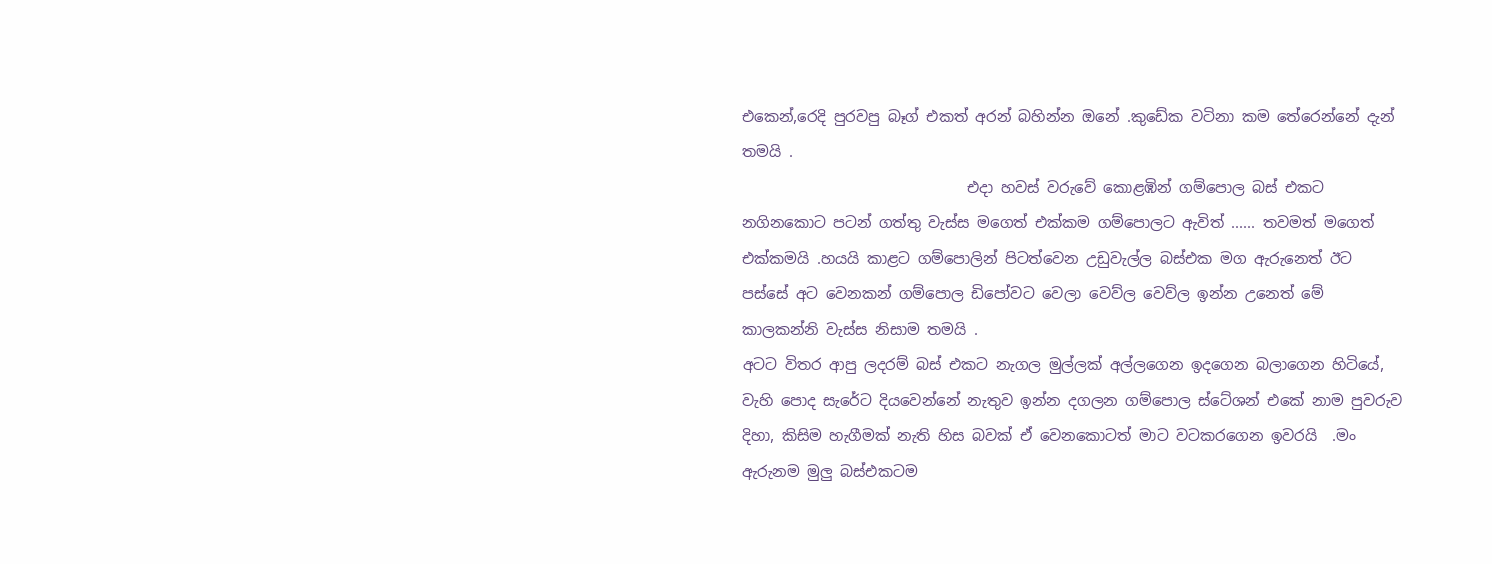එකෙන්,රෙදි පුරවපු බෑග් එකත් අරන් බහින්න ඔනේ .කුඩේක වටිනා කම තේරෙන්නේ දැන් තමයි .
                              එදා හවස් වරුවේ කොළඹින් ගම්පොල බස් එකට නගිනකොට පටන් ගත්තු වැස්ස මගෙත් එක්කම ගම්පොලට ඇවිත් ...... තවමත් මගෙත් එක්කමයි .හයයි කාළට ගම්පොලින් පිටත්වෙන උඩුවැල්ල බස්එක මග ඇරුනෙත් ඊට පස්සේ අට වෙනකන් ගම්පොල ඩිපෝවට වෙලා වෙව්ල වෙව්ල ඉන්න උනෙත් මේ කාලකන්නි වැස්ස නිසාම තමයි .
අටට විතර ආපු ලදරම් බස් එකට නැගල මුල්ලක් අල්ලගෙන ඉදගෙන බලාගෙන හිටියේ, වැහි පොද සැරේට දියවෙන්නේ නැතුව ඉන්න දගලන ගම්පොල ස්ටේශන් එකේ නාම පුවරුව දිහා, කිසිම හැගීමක් නැති හිස බවක් ඒ වෙනකොටත් මාට වටකරගෙන ඉවරයි  .මං ඇරුනම මුලු බස්එකටම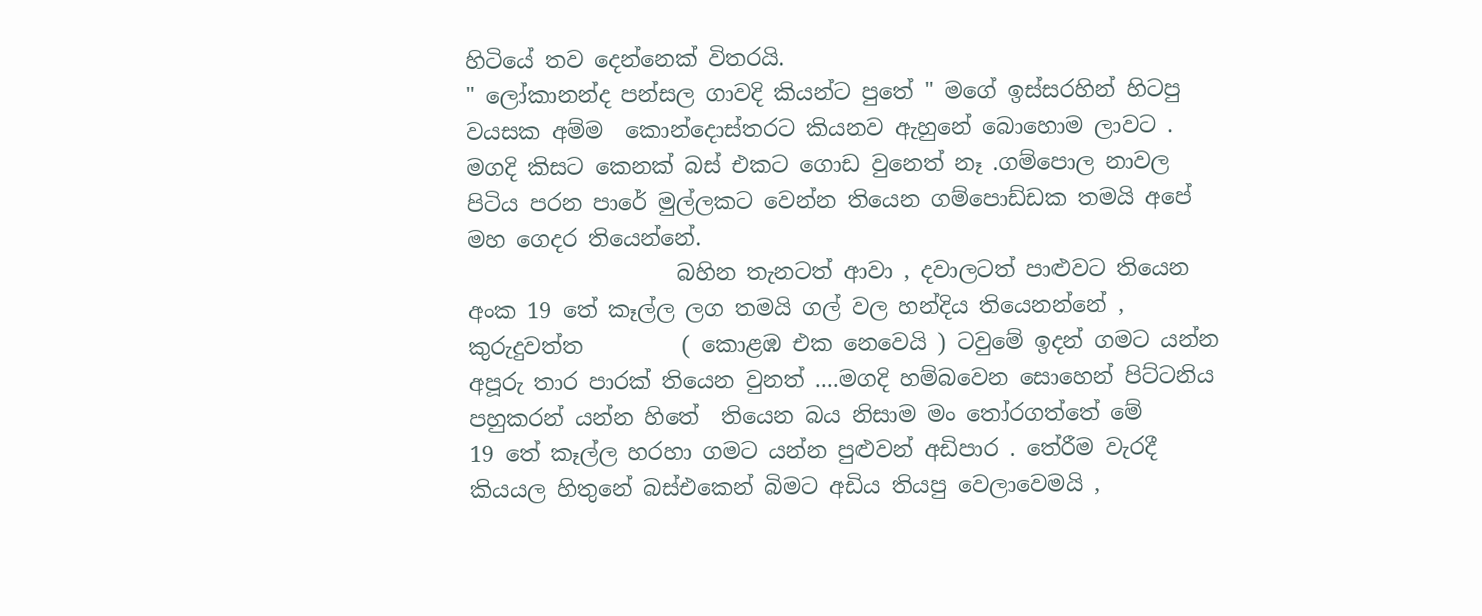හිටියේ ‍තව දෙන්නෙක් විතරයි.
" ලෝකානන්ද පන්සල ගාවදි කියන්ට පුතේ " මගේ ඉස්සරහින් හිටපු වයසක අම්ම  කොන්දොස්තරට කියනව ඇහුනේ බොහොම ලාවට .
මගදි කිසට කෙනක් බස් එකට ගොඩ වුනෙත් නෑ .ගම්පොල නාවල පිටිය පරන පාරේ මුල්ලකට වෙන්න තියෙන ගම්පොඩ්ඩක තමයි අපේ මහ ගෙදර තියෙන්නේ.
                   බහින තැනටත් ආවා , දවාලටත් පාළුවට තියෙන අංක 19 තේ කෑල්ල ලග තමයි ගල් වල හන්දිය තියෙනන්නේ , කුරුදුවත්ත         ( කොළඹ එක නෙවෙයි ) ටවුමේ ඉදන් ගමට යන්න අපූරු තාර පාරක් තියෙන වුනත් ....මගදි හම්බවෙන සොහෙන් පිට්ටනිය පහුකරන් යන්න හිතේ  තියෙන බය නිසාම මං තෝරගත්තේ මේ
19 තේ කෑල්ල හරහා ගමට යන්න පුළුවන් අඩිපාර . තේරීම වැරදී කියයල හිතුනේ බස්එකෙන් බිමට අඩිය ති‍යපු වෙලාවෙමයි ,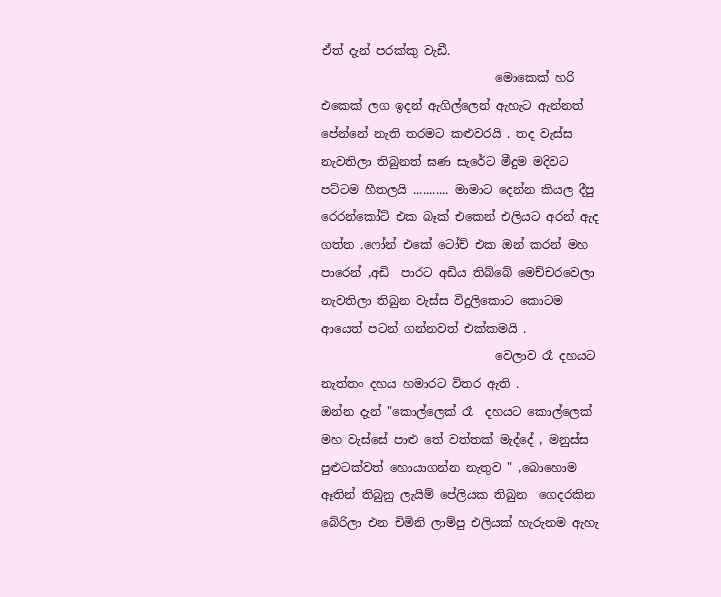ඒත් දැන් පරක්කු වැඩී.
                             මොකෙක් හරි එකෙක් ලග ඉදන් ඇගිල්ලෙන් ඇහැට ඇන්නත් පේන්නේ නැති තරමට කළුවරයි . තද වැස්ස නැවතිලා තිබුනත් ඝණ සැරේට මීදුම මදිවට පට්ටම හීතලයි ........... මාමාට දෙන්න කියල දීපු රෙරන්කෝට් එක බෑක් එකෙන් එලියට අරන් ඇද ගත්ත .ෆෝන් එ‍කේ ටෝච් එක ඔන් කරන් මහ පාරෙන් ,අඩි  පාරට අඩිය තිබ්බේ මෙච්චරවෙලා නැවතිලා තිබුන වැස්ස විදුලිකොට කොටම ආයෙත් පටන් ගන්නවත් එක්කමයි .
                             වෙලාව රෑ දහයට නැත්තං දහය හමාරට විතර ඇති .
ඔන්න දැන් "කොල්ලෙක් රෑ  දහයට කොල්ලෙක් මහ වැස්සේ පාළු තේ වත්තක් මැද්දේ , මනුස්ස පුළුටක්වත් හොයාගන්න නැතුව " ,බො‍හොම ඈතින් තිබුනු ලැයිම් පේලියක තිබුන  ගෙදරකින බේරිලා එන චිමිනි ලාම්පු එලියක් හැරුනම ඇහැ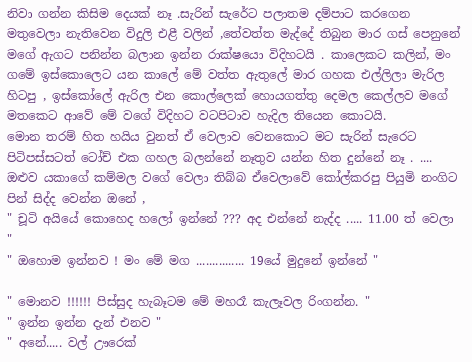නිවා ගන්න කිසිම දෙයක් නෑ .සැරින් සැරේට පලාතම දම්පාට කරගෙන මතුවෙලා නැතිවෙන විදුලි එළී වලින් ,තේවත්ත මැද්දේ තිබුන මාර ගස් පෙනුනේ මගේ ඇගට පනින්න බලාන ඉන්න රාක්ෂයො විදිහටයි . කාලෙකට කලින්, මං ගමේ ඉස්කොලෙට යන කාලේ මේ වත්ත ඇතුලේ මාර ගහක එල්ලිලා මැරිල හිටපු , ඉස්කෝලේ ඇරිල එන කොල්ලෙක් හොයගත්තු දෙමල කෙල්ලව මගේ මතකෙට ආවේ මේ වගේ විදිහට වටපිටාව හැදිල තියෙන කොටයි.
මොන තරම් හිත හයිය වුනත් ඒ වෙලාව වෙනකොට මට සැරින් සැරෙට පිටිපස්සටත් ටෝච් එක ගහල බලන්නේ නෑතුව යන්න හිත දුන්නේ නෑ . .... ඔළුව යකාගේ කම්මල වගේ වෙලා තිබ්බ ඒවෙලාවේ කෝල්කරපු පියුමි නංගිට පින් සිද්ද වෙන්න ඔනේ ,
" චූටි අයියේ කොහෙද හලෝ ඉන්නේ ??? අද එන්නේ නැද්ද ..... 11.00 ත් වෙලා "
" ඔහොම ඉන්නව ! මං මේ මග ............... 19යේ මුදුනේ ඉන්නේ "

" මොනව !!!!!! පිස්සුද හැබෑටම මේ මහරෑ කැලෑවල රිංගන්න. "
" ඉන්න ඉන්න දැන් එනව "
" අනේ..... වල් ඌරෙක්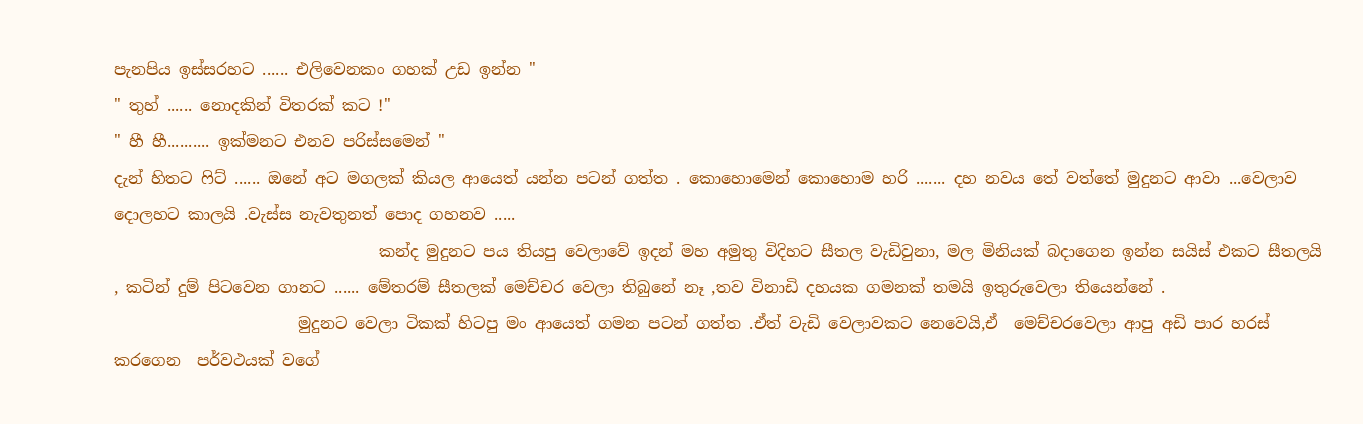පැනපිය ඉස්සරහට ...... එලිවෙනකං ගහක් උඩ ඉන්න "
" තුහ් ...... නොදකින් විතරක් කට !"
" හී හී.......... ඉක්මනට එනව පරිස්සමෙන් "
දැන් හිතට ෆිට් ...... ඔනේ අට මගලක් කියල ආයෙත් යන්න පටන් ගත්ත . කොහොමෙන් කොහොම හරි ....... දහ නවය තේ වත්තේ මුදුනට ආවා ...වෙලාව දොලහට කාලයි .වැස්ස නැවතුනත් පොද ගහනව .....
                                 කන්ද මුදුනට පය තියපු වෙලාවේ ඉදන් මහ අමුතු විදිහට සීතල වැඩිවුනා, මල මිනියක් බදාගෙන ඉන්න සයිස් එකට සීතලයි , කටින් දුම් පිටවෙන ගානට ...... මේතරම් සීතලක් මෙච්චර වෙලා තිබුනේ නෑ ,තව විනාඩි දහයක ගමනක් තමයි ඉතුරුවෙලා තියෙන්නේ .
                       මුදුනට වෙලා ටිකක් හිටපු මං ආයෙත් ගමන පටන් ගත්ත .ඒත් වැඩි වෙලාවකට නෙවෙයි,ඒ  මෙච්චරවෙලා ආපු අඩි පාර හරස් කරගෙන  පර්වථයක් වගේ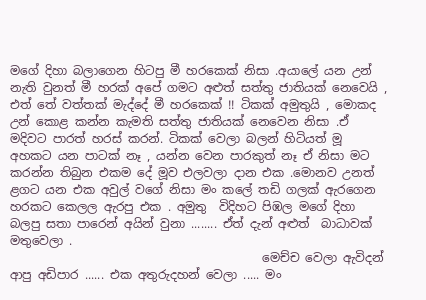මගේ දිහා බලාගෙන හිටපු මී හරකෙක් නිසා .අයාලේ යන උන් නැති වුනත් මී හරක් අපේ ගමට අළුත් ස‍ත්තු ජාතියක් නෙවෙයි , එත් තේ වත්තක් මැද්දේ මී හරකෙක් !! ටිකක් අමුතුයි , මොකද උන් කොළ කන්න කැමති සත්තු ජා‍තියක් නෙවෙන නිසා .ඒ මදිවට පාරත් හරස් කරන්. ටිකක් වෙලා බලන් හිටියත් මූ අහකට යන පාටක් නෑ , යන්න වෙන පාරකුත් නෑ ඒ නිසා මට කරන්න තිබුන එකම දේ මූව එලවලා දාන එක .මොනව උනත් ළගට යන එක අවුල් වගේ නිසා මං කලේ තඩි ගලක් ඇරගෙන හරකට කෙලල ඇරපු එක . අමුතු  විදිහට පිඹල මගේ දිහා බලපු සතා පාරෙන් අයින් වුනා ........ ඒත් දැන් අළුත්  බාධාවක් මතුවෙලා .
                                          මෙච්ච වෙලා ඇවිදන් ආපු අඩිපාර ...... එක අතුරුදහන් වෙලා ..... මං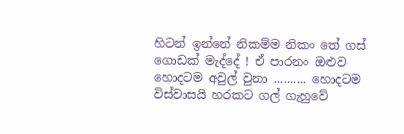හිටන් ඉන්නේ නිකම්ම නිකං තේ ගස් ගොඩක් මැද්දේ ! ඒ පාරනං ඔළුව හොදටම අවුල් වුනා .......... හොදටම විස්වාසයි හරකට ගල් ගැහුවේ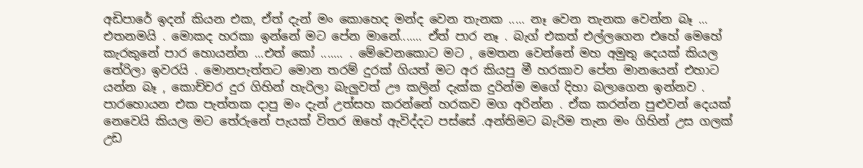අඩිපාරේ ඉදන් කියන එක, ඒත් දැන් මං කොහෙද මන්ද වෙන තැනක ..... නෑ වෙන තැනක වෙන්න බෑ ... එතනමයි . මොකද හරකා ඉන්නේ මට පේන මානේ....... ඒත් පාර නෑ . බැග් එකත් එල්ලගෙන එහේ මෙහේ කැරකුනේ පාර හොයන්න ...එත් කෝ ....... . මේවෙනකොට මට , මෙතන වෙන්නේ මහ අමුතු දෙයක් කියල තේරිලා ඉවරයි . මොනපැත්තට මොන තරම් දුරක් ගියත් මට අර කියපු මී හරකාව පේන මානයෙන් එහාට යන්න බෑ , කොච්චර දුර ගිහින් හැරිලා බැලුවත් ඌ කලින් දැක්ක දුරින්ම මගේ දිහා බලාගෙන ඉන්නව . පාර‍හොයන එක පැත්තක දාපු මං දැන් උත්සහ කරන්නේ හරකව මග අරින්න . ඒක කරන්න පුළුවන් දෙයක් නෙවෙයි කියල මට තේරුනේ පැයක් විතර ඔහේ ඇවිද්දට පස්සේ .අන්තිමට බැරිම තැන මං ගිහින් උස ගලක් උඩ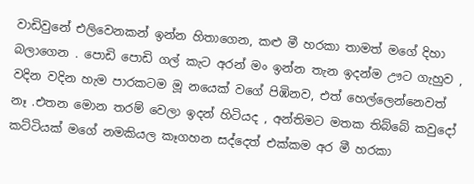වාඩිවුනේ එලිවෙනකන් ඉන්න හිතාගෙන, කළු මී හරකා තාමත් මගේ දිහා බලාගෙන . පොඩි පොඩි ගල් කැට අරන් මං ඉන්න තැන ඉදන්ම ඌට ගැහුව , වදින වදින හැම පාරකටම මූ නයෙක් වගේ පිඹිනව, එත් හෙල්ලෙන්නෙවත් නෑ .එතන මොන තරම් වෙලා ඉදන් හිටියද , අන්තිමට මතක තිබ්බේ කවුදෝ කට්ටියක් මගේ නමකියල කෑගහන සද්දෙත් එක්කම අර මී හරකා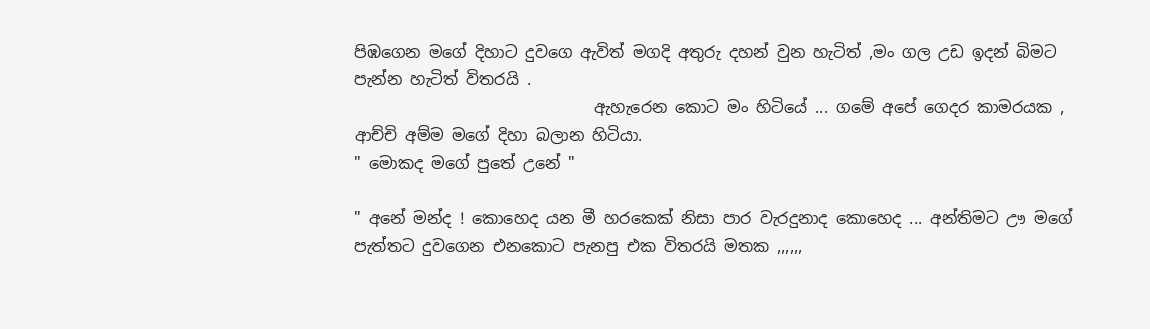පිඹගෙන මගේ දිහාට දුවගෙ ඇවිත් මගදි අතුරු දහන් වුන හැටිත් ,මං ගල උඩ ඉදන් බිමට පැන්න හැටිත් විතරයි .
                              ඇහැරෙන කොට මං හිටියේ ... ගමේ අපේ ගෙදර කාමරයක , ආච්චි අම්ම මගේ දිහා බලාන හිටියා.
" මොකද මගේ පුතේ උනේ "

" අනේ මන්ද ! කොහෙද යන මී හරකෙක් නිසා පාර වැරදුනාද කොහෙද ... අන්තිමට ඌ මගේ පැත්තට දුවගෙන එනකොට පැනපු එක විතරයි මතක ,,,,,,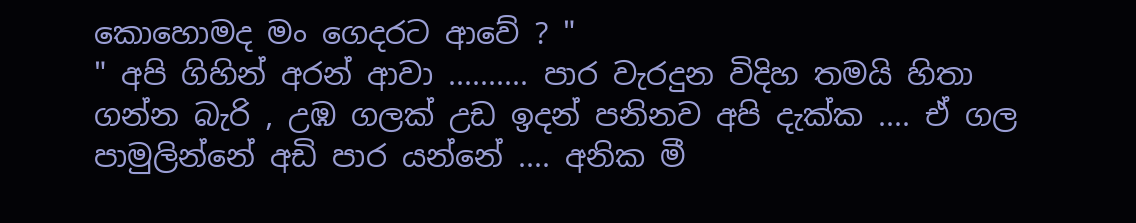කොහොමද ‍මං ගෙදරට ආවේ ? "
" අපි ගිහින් අරන් ආවා .......... පාර වැරදුන විදිහ තමයි හිතා ගන්න බැරි , උඹ ගලක් උඩ ඉදන් පනිනව අපි දැක්ක .... ඒ ගල  පාමුලින්නේ අඩි පාර යන්නේ .... අනික මී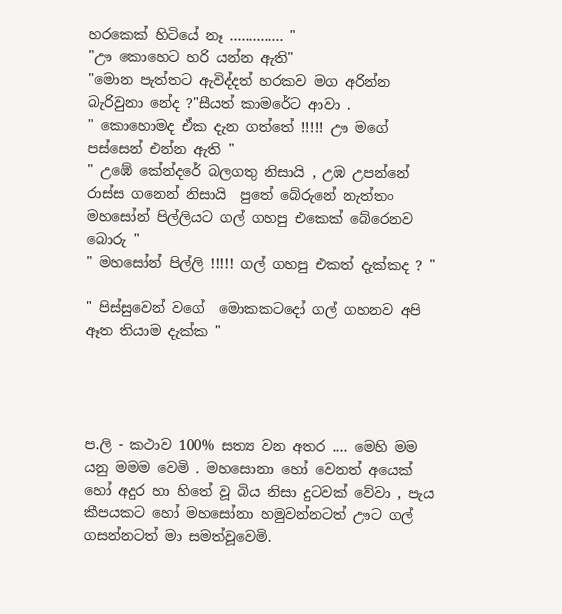හරකෙක් හිටියේ නෑ .............. "
"ඌ කොහෙට හරි යන්න ඇති"
"මොන පැත්තට ඇවිද්දත් හරකව මග අරින්න බැරිවුනා නේද ?"සීයත් කාමරේට ආවා .
" කොහොමද ඒක දැන ගත්තේ !!!!! ඌ මගේ පස්සෙන් එන්න ඇති "
" උඹේ කේන්දරේ බලගතු නිසායි , උඹ උපන්නේ  රාස්ස ගනෙන් නිසායි  පුතේ බේරුනේ නැත්තං මහසෝන් පිල්ලියට ගල් ගහපු එකෙක් බේරෙනව බොරු "
" මහසෝන් පිල්ලි !!!!! ගල් ගහපු එකත් දැක්කද ? "

" පිස්සුවෙන් වගේ  මොකකටදෝ ගල් ගහනව අපි ඈත තියාම දැක්ක "




ප.ලි - කථාව 100% සත්‍ය වන අතර .... මෙහි මම යනු මමම වෙමි . මහසොනා හෝ වෙනත් අයෙක් හෝ අදුර හා හිතේ වූ බිය නිසා දුටවක් වේවා , පැය කීපයකට හෝ මහසෝනා හමුවන්නටත් ඌට ගල් ගසන්නටත් මා සමත්වූවෙමි.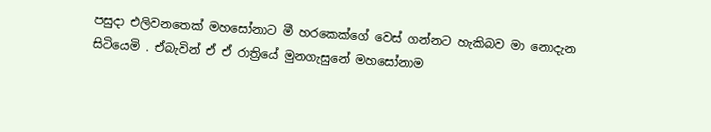පසුදා එලිවනතෙක් මහසෝනාට මී හරකෙක්ගේ වෙස් ගන්නට හැකිබව මා නොදැන සිටියෙමි . ඒබැවින් ඒ ඒ රාත්‍රියේ මුනගැසුනේ මහසෝනාම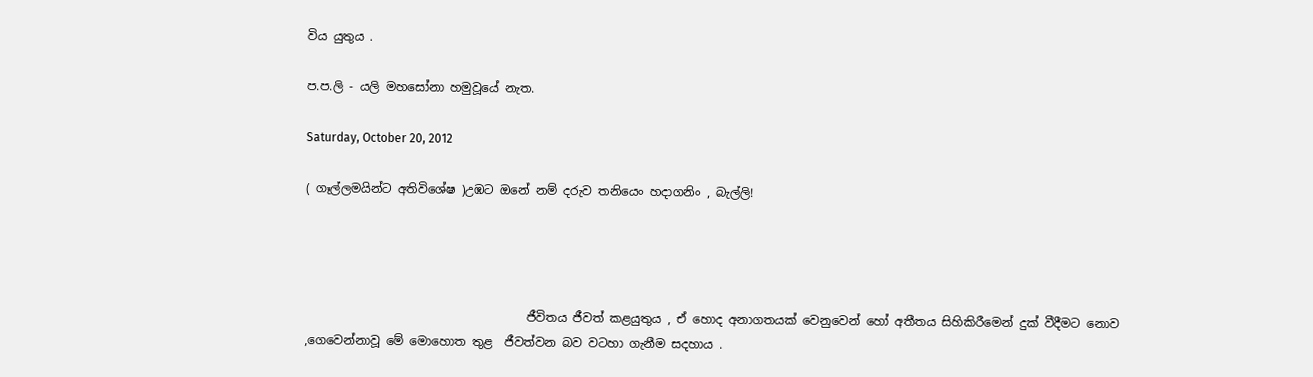විය යුතුය .

ප.ප.ලි - යලි මහසෝනා හමුවූයේ නැත.

Saturday, October 20, 2012

( ගෑල්ලමයින්ට අතිවිශේෂ )උඹට ඔනේ නම් දරුව තනියෙං හදාගනිං , බැල්ලි!




                                     ජීවිතය ජීවත් කළයුතුය , ඒ හොද අනාගතයක් වෙනුවෙන් හෝ අතීතය සිහිකිරීමෙන් දුක් වීදීමට නොව ,ගෙවෙන්නාවූ මේ මොහොත තුළ  ජීවත්වන බව වටහා ගැනීම සදහාය .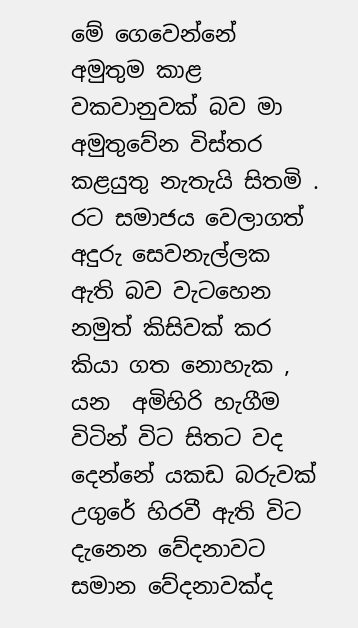මේ ගෙවෙන්නේ අමුතුම කාළ වකවානුවක් බව මා අමුතුවේන විස්තර කළයුතු නැතැයි සිතමි . රට සමාජය වෙලාගත් අදුරු සෙවනැල්ලක ඇති බව වැටහෙන නමුත් කිසිවක් කර කියා ගත නොහැක , යන  අමිහිරි හැගීම විටින් විට සිතට වද දෙන්නේ යකඩ බරුවක් උගුරේ හිරවී ඇති විට දැනෙ‍න වේදනාවට සමාන වේදනාවක්ද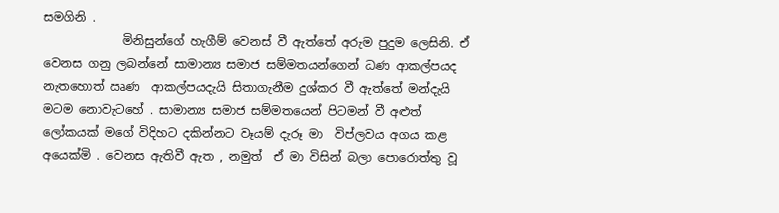සමගිනි .
             මිනිසුන්ගේ හැගීම් වෙනස් වී ඇත්තේ අරුම පුදුම ලෙසිනි. ඒ වෙනස ගනු ලබන්නේ සාමාන්‍ය සමාජ සම්මතයන්ගෙන් ධණ ආකල්පයද නැතහොත් ඍණ  ආකල්පයදැයි සිතාගැනීම දුශ්කර වී ඇත්තේ මන්දැයි මටම නොවැටහේ . සාමාන්‍ය සමාජ සම්මතයෙන් පිටමන් වී අළුත් ලෝකයක් මගේ විදිහට දකින්නට වෑයම් දැරූ මා  විප්ලවය අගය කළ අයෙක්මි . වෙනස ඇතිවී ඇත , නමුත්  ඒ මා විසින් බලා පොරොත්තු වූ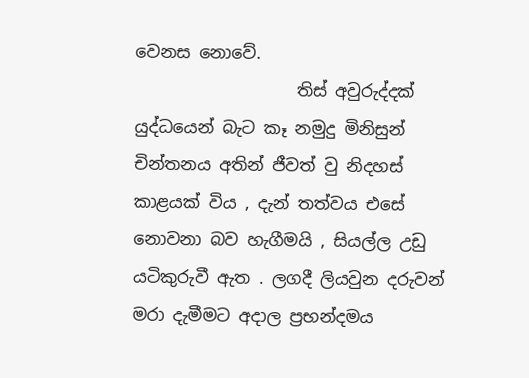වෙනස නොවේ.
                   තිස් අවුරුද්දක් යුද්ධයෙන් බැට කෑ නමුදු මිනිසුන් චින්තනය අතින් ජීවත් වු‍ නිදහස්  කාළයක් විය , දැන් තත්වය එසේ  නොවනා බව හැගීමයි , සියල්ල උඩු යටිකුරුවී ඇත . ලගදී ලියවුන දරුවන් මරා දැමීමට අදාල ප්‍රභන්දමය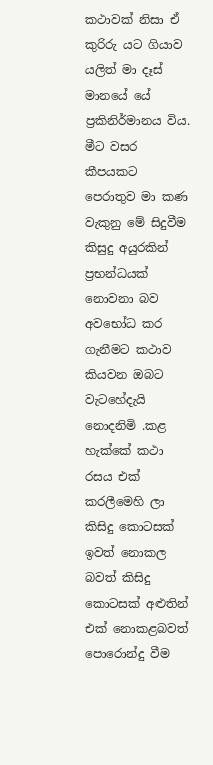කථාවක් නිසා ඒ කුරිරු යට ගියාව යලිත් මා දෑස් මානයේ ‍‍යේ ප්‍රකිනිර්මානය විය. මීට වසර කීපයකට පෙරාතුව මා කණ වැකුනු මේ සිදුවීම කිසුදු අයුරකින් ප්‍රභන්ධයක් නොවනා බව අවභෝධ කර ගැනීමට කථාව කියවන ඔබට  වැටහේදැයි නොදනිමි .කළ හැක්කේ කථා රසය එක් කරලීමෙහි ලා කිසිදු කොටසක් ඉවත් නොකල බවත් කිසිදු කොටසක් අළුතින් එක් නොකළබවත් පොරොන්දු වීම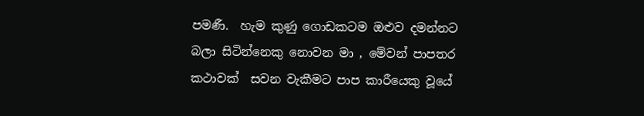පමණී.  හැම කුණු ගොඩකටම ඔළුව දමන්නට බලා සිටින්නෙකු නොවන මා , මේවන් පාපතර  කථාවක්  සවන වැකීමට පාප කාරීයෙකු වූයේ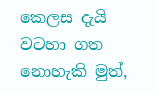කෙලස දැයි වටහා ගත නො‍හැකි මුත්,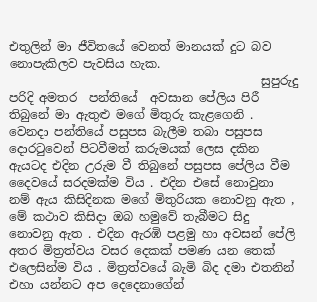එතුලින් මා ජීවිතයේ වෙනත් මානයක් දුට බව නොපැකිලව පැවසිය හැක.
                                          සුපුරුදු පරිදි අමතර  පන්තියේ  අවසාන පේලිය පිරී තිබුනේ මා ඇතුළු මගේ මිතුරු කැළගෙනි . වෙනදා පන්තියේ පසුපස බැලීම තබා පසුපස දොරටුවෙන් පිටවීමත් කරුමයක් ලෙස දකින ඇයටද එදින උරුම වී තිබුනේ පසුපස පේලිය වීම දෛවයේ සරදමක්ම විය . එදින එසේ නොවුනා නම් ඇය කිසිදිනක මගේ මිතුරියක නොවනු ඇත , මේ කථාව කිසිදා ඔබ හමුවේ තැබීමට සිදු නොවනු ඇත . එදින ඇරඹි පළමු හා අවසන් පේලි අතර මිත්‍රත්වය වසර දෙකක් පමණ යන තෙක් එලෙසින්ම විය . මිත්‍රත්වයේ බැමි බිද දමා එතනින් එහා ‍යන්නට අප දෙදෙනාගේන්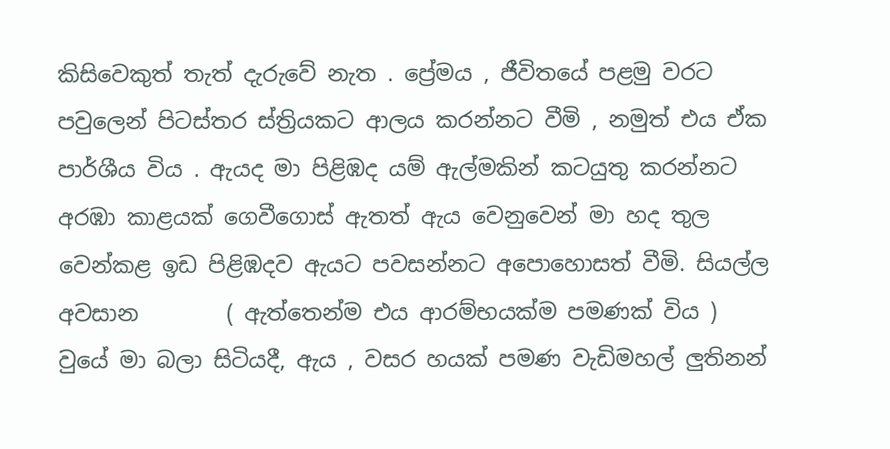කිසිවෙකුත් තැත් දැරුවේ නැත . ප්‍රේමය , ජීවිතයේ පළමු වරට පවුලෙන් පිටස්තර ස්ත්‍රියකට ආලය කරන්නට වීමි , නමුත් එය ඒක පාර්ශීය විය . ඇයද මා පිළිඹද යම් ඇල්මකින් කටයුතු කරන්නට අරඹා කාළයක් ගෙවී‍ගොස් ඇතත් ඇය වෙනුවෙන් මා හද තුල  වෙන්කළ ඉඩ පිළිඹදව ඇයට පවසන්නට අපොහොසත් වීමි. සියල්ල  අවසාන        ( ඇත්තෙන්ම එය ආරම්භයක්ම පමණක් විය ) වුයේ මා බලා සිටියදී, ඇය , වසර හයක් පමණ වැඩිමහල් ලුතිනන්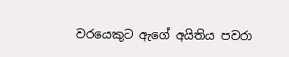වරයෙකුට ඇගේ අයිතිය පවරා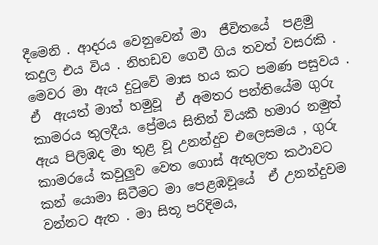දීමෙනි . ආදරය වෙනුවෙන් මා  ජීවිතයේ  පළමු කදුල එය විය . නිහඩව ගෙවී ගිය තවත් වසරකි . මෙවර මා ඇය දුටුවේ මාස හය කට පමණ පසුවය . ඒ  ඇයත් මාත් හමුවූ  ඒ අමතර පන්තියේම ගුරු කාමරය තුලදීය. ප්‍රේමය සිතින් වියකී හමාර නමුත් ඇය පිලිඹද මා තුළ වූ උනන්දුව එලෙසමය , ගුරු කාමරයේ කවුලුව වෙත ගොස් ඇතුලත කථාවට කන් යොමා සිටීමට මා පෙළඹවූයේ  ඒ උනන්දුවම වන්නට ඇත . මා සිතූ පරිදිමය,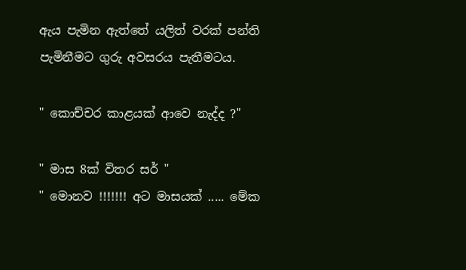ඇය පැමින ඇත්තේ යලිත් වරක් පන්ති පැමිනීමට ගුරු අවසරය පැතීමටය.

" කොච්චර කාළයක් ආවෙ නැද්ද ?"

" මාස 8ක් විතර සර් "
" මොනව !!!!!!! අට මාසයක් ..... මේක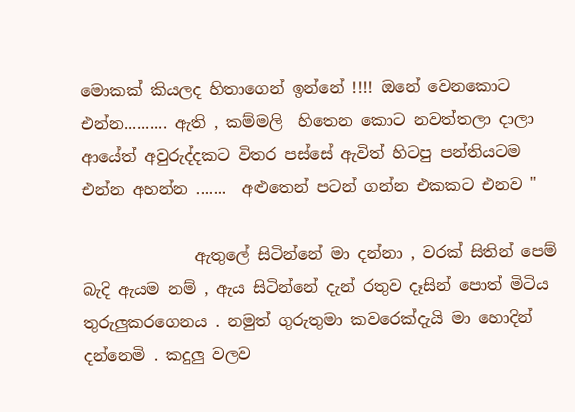මොකක් කියලද හිතාගෙන් ඉන්නේ !!!! ඔනේ වෙනකොට එන්න.......... ඇති , කම්මලි  හිතෙන කොට නවත්තලා දාලා ආයේත් අවුරුද්දකට විතර පස්සේ ඇවිත් හිටපු පන්තියටම එන්න අහන්න .......  අළුතෙන් පටන් ගන්න එකකට එනව "

              ඇතුලේ සිටින්නේ මා දන්නා , වරක් සිතින් පෙම් බැදි ඇයම නම් , ඇය සිටින්නේ දැන් රතුව දෑසින් ‍පොත් මිටිය තුරුලුකරගෙනය . නමුත් ගුරුතුමා ක‍වරෙක්දැයි මා හොදින් දන්නෙමි . කදුලු වලව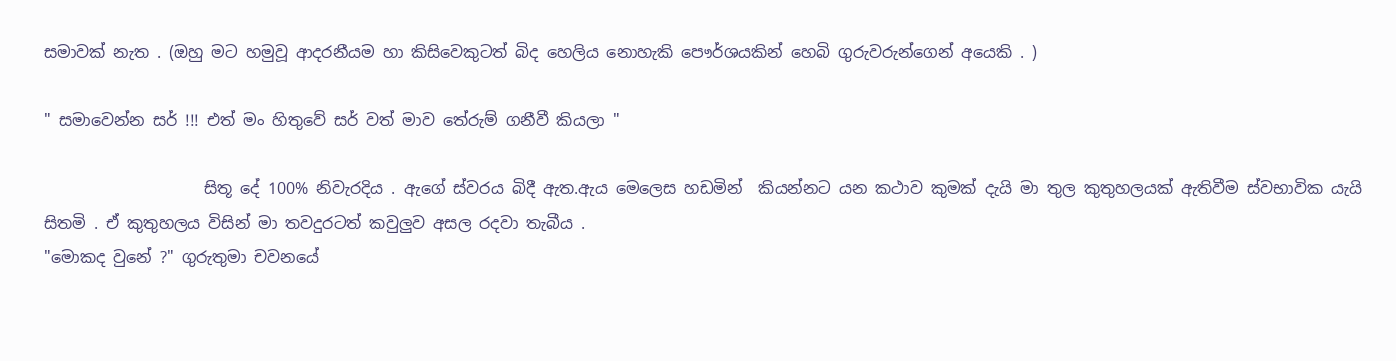සමාවක් නැත . (ඔහු මට හමුවූ ආදරනීයම හා කිසිවෙකුටත් බිද හෙලිය නොහැකි පෞර්ශයකින් හෙබි ගුරුවරුන්ගෙන් අයෙකි . )

" සමාවෙන්න සර් !!! එත් මං හිතුවේ සර් වත් මාව තේරුම් ගනීවී කියලා "

                    සිතූ දේ 100% නිවැරදිය . ඇගේ ස්වරය බිදී ඇත.ඇය මෙලෙස හඩමින්  කියන්නට යන කථාව කුමක් දැයි මා තුල කුතුහලයක් ඇතිවීම ස්වභාවික යැයි සිතමි . ඒ කුතුහලය විසින් මා තවදුරටත් කවුලුව අසල රදවා තැබීය .
"මොකද වුනේ ?" ගුරුතුමා චවනයේ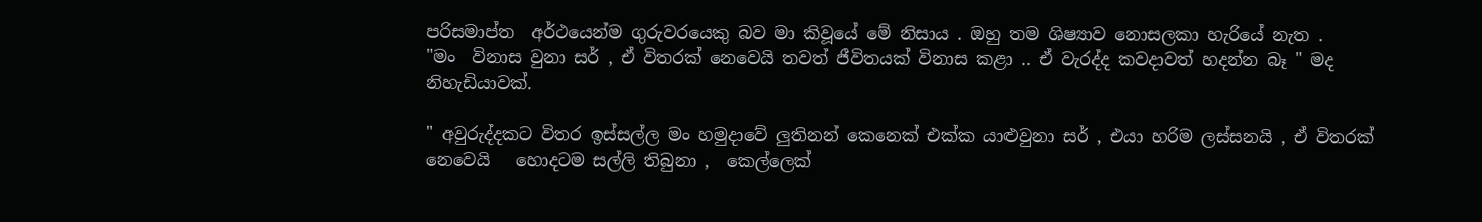පරිසමාප්ත  අර්ථයෙන්ම ගුරුවරයෙකු බව මා කිවූයේ මේ නිසාය . ඔහු තම ශිෂ්‍යාව නොසලකා හැරියේ නැත .
"මං  විනාස වුනා සර් , ඒ විතරක් නෙවෙයි තවත් ජීවිතයක් විනාස කළා .. ඒ වැරද්ද කවදාවත් හදන්න බෑ " මද නිහැඩියාවක්.

" අවුරුද්දකට විතර ඉස්සල්ල මං හමුදාවේ ලුතිනන් කෙනෙක් එක්ක යාළුවුනා සර් , එයා හරිම ලස්සනයි , ඒ විතරක් නෙවෙයි   හොදටම සල්ලි තිබුනා ,  කෙල්ලෙක්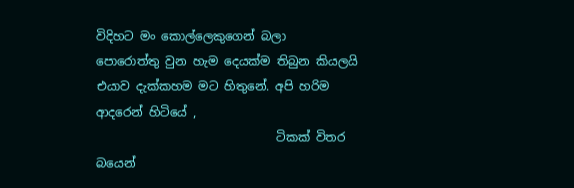විදිහට මං කොල්ලෙකුගෙන් බලා පොරොත්තු ‍වුන හැම දෙයක්ම තිබුන කියලයි එයාව දැක්කහම මට හිතුනේ. අපි හරිම ආදරෙන් හිටියේ ,
                              ටිකක් විතර බයෙන්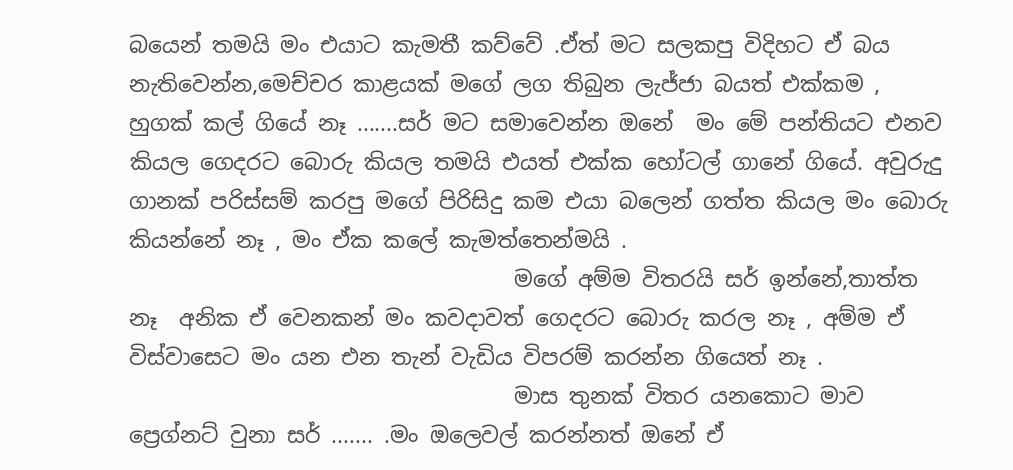බයෙන් තමයි මං එයාට කැමතී කව්වේ .ඒත් මට සලකපු විදිහට ඒ බය නැතිවෙන්න,මෙච්චර කාළයක් මගේ ලග තිබුන ලැජ්ජා බයත් එක්කම , හුගක් කල් ගියේ නෑ .......සර් මට සමාවෙන්න ඔනේ  මං මේ පන්තියට එනව කියල ගෙදරට බොරු කියල තමයි එයත් එක්ක හෝටල් ගානේ ගියේ. අවුරුදු ගානක් පරිස්සම් කරපු මගේ පිරිසිදු කම එයා බලෙන් ගත්ත කියල මං බොරු කියන්නේ නෑ , මං ඒක කලේ කැමත්තෙන්මයි .
                                   මගේ අම්ම විතරයි සර් ඉන්නේ,තාත්ත නෑ  අනික ඒ වෙනකන් මං කවදාවත් ගෙදරට බොරු කරල නෑ , අම්ම ඒ විස්වාසෙට මං යන එන තැන් වැඩිය විපරම් කරන්න ගියෙත් නෑ .
                                   මාස තුනක් විතර යනකොට මාව ප්‍රෙග්නට් වුනා සර් ....... .මං ඔලෙවල් කරන්නත් ඔනේ ඒ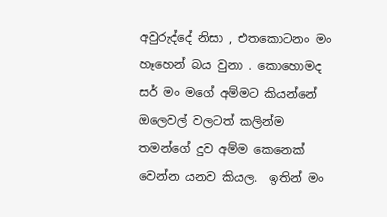අවුරුද්දේ නිසා , එතකොටනං මං හෑහෙන් බය වුනා . කොහොමද සර් මං මගේ අම්මට කියන්නේ ඔලෙවල් වලටත් කලින්ම තමන්ගේ දුව අම්ම කෙනෙක් වෙන්න යනව කියල.  ඉතින් මං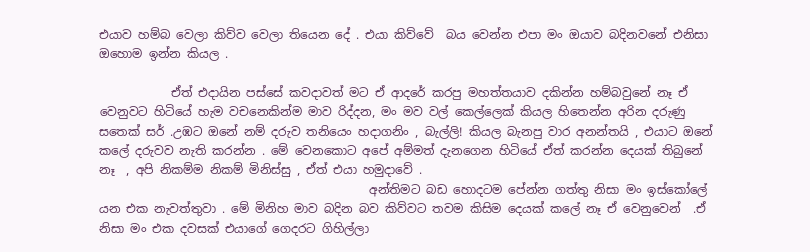එයාව හම්බ වෙලා කිව්ව වෙලා තියෙන දේ . එයා කිව්වේ  බය වෙන්න එපා මං ඔයාව බදිනවනේ එනිසා ඔහොම ඉන්න කියල .

            ඒත් එදායින පස්සේ කවදාවත් මට ඒ ආදරේ කරපු මහත්තයාව දකින්න හම්බවුනේ නෑ ඒ වෙනුවට හිටියේ හැම වචනෙකින්ම මාව රිද්දන, මං මව වල් කෙල්ලෙක් කියල හිතෙන්න අරින දරුණු  සතෙක් සර් .උඹට ඔනේ නම් දරුව තනියෙං හදාගනිං , බැල්ලි! කියල බැනපු වාර අනන්තයි , එයාට ඔනේ කලේ දරුවව නැති කරන්න . මේ වෙනකොට අපේ අම්මත් දැනගෙන හිටියේ ඒත් කරන්න දෙයක් තිබුනේ නෑ  , අපි නිකම්ම නිකම් මිනිස්සු , ඒත් එයා හමුදාවේ .
                                             අන්තිමට බඩ හොදටම පේන්න ගත්තු නිසා මං ඉස්කෝලේ යන එක නැවත්තුවා . මේ මිනිහ මාව බදින බව කිව්වට තවම කිසිම දෙයක් කලේ නෑ ඒ වෙනුවෙන්  .ඒ නිසා මං එක දවසක් එයාගේ ගෙදරට ගිහිල්ලා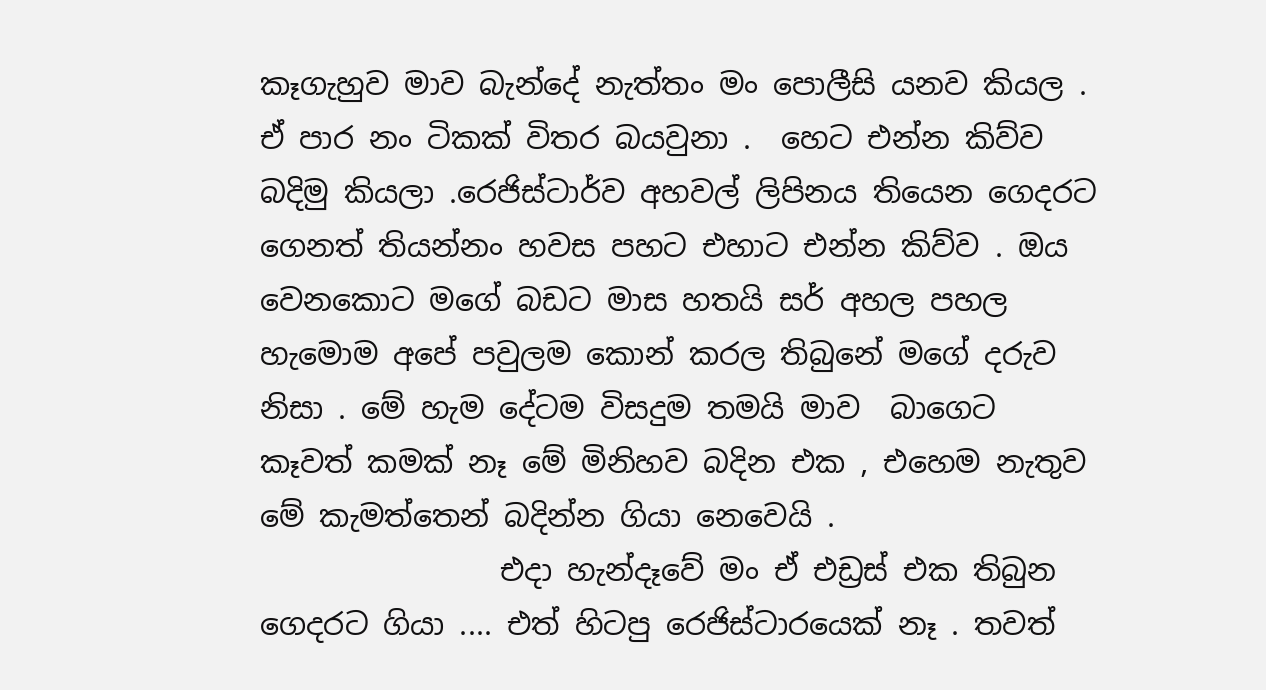කෑගැහුව මාව බැන්දේ නැත්තං මං පොලීසි යනව කියල . ඒ පාර නං ටිකක් විතර බයවුනා .  හෙට එන්න කිව්ව බදිමු කියලා .රෙජිස්ටාර්ව අහවල් ලිපිනය තියෙන ගෙදරට ගෙනත් තියන්නං හවස පහට එහාට එන්න කිව්ව . ඔය වෙනකොට මගේ බඩට මාස හතයි සර් අහල පහල හැමොම අපේ පවුලම කොන් කරල තිබුනේ මගේ දරුව නිසා . මේ හැම දේටම විසදුම තමයි මාව  බාගෙට කෑවත් කමක් නෑ මේ මිනිහව බදින එක , එහෙම නැතුව මේ කැමත්තෙන් බදින්න ගියා නෙවෙයි .
                එදා හැන්දෑවේ මං ඒ එඩ්‍රස් එක තිබුන ගෙදරට ගියා .... එත් හිටපු රෙජිස්ටාරයෙක් නෑ . තවත්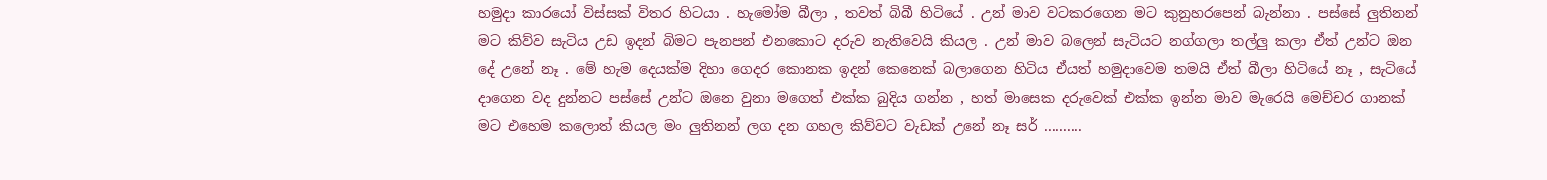හමුදා කාරයෝ විස්සක් විතර හි‍ටයා . හැමෝම බීලා , තවත් බිබී හිටියේ . උන් මාව වටකරගෙන මට කුනුහරපෙන් බැන්නා . පස්සේ ලුතිනන් මට කිව්ව සැටිය උඩ ඉදන් බිමට පැනපන් එනකොට දරුව නැතිවෙයි කියල . උන් මාව බලෙන් සැටියට නග්ගලා තල්ලු කලා ඒත් උන්ට ඔන දේ උනේ නෑ . මේ හැම දෙයක්ම දිහා ගෙදර කොනක ඉදන් ‍කෙනෙක් බලාගෙන හිටිය ඒයත් හමුදාවෙම තමයි ඒත් බීලා හිටියේ නෑ , සැටියේ දාගෙන වද දුන්නට පස්සේ උන්ට ඔනෙ වුනා මගෙත් එක්ක බුදිය ගන්න , හත් මාසෙක දරුවෙක් එක්ක ඉන්න මාව මැරෙයි මෙච්චර ගානක් මට එහෙම කලොත් කියල මං ලුතිනන් ලග දන ගහල කිව්වට වැඩක් උනේ නෑ සර් ..........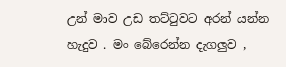උන් මාව උඩ තට්ටුවට අරන් යන්න හැදුව . මං බේරෙන්න දැගලුව ,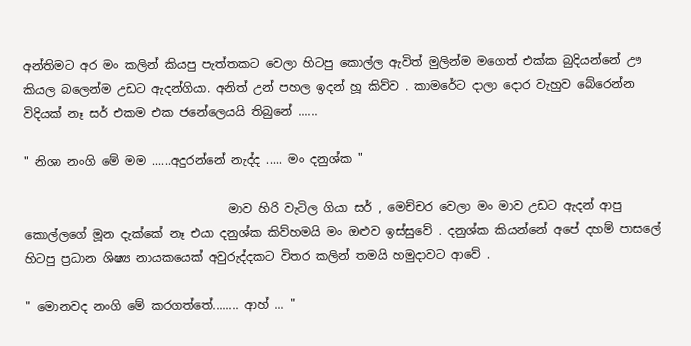අන්තිමට අර මං කලින් කියපු පැත්තකට වෙලා හිටපු කොල්ල ඇවිත් මුලින්ම මගෙත් එක්ක බුදියන්නේ ඌ කියල බලෙන්ම උඩට ඇදන්ගියා. අනිත් උන් පහල ඉදන් හූ කිව්ව . කාමරේට දාලා දොර වැහුව බේරෙන්න විදියක් නෑ සර් එකම එක ජනේලෙයයි තිබුනේ ......

" නිශා නංගි මේ මම ......අදුරන්නේ නැද්ද ..... මං දනුශ්ක "

                                  මාව හිරි වැටිල ගියා සර් , මෙච්චර වෙලා මං මාව උඩට ඇදන් ආපු කොල්ලගේ මූන දැක්කේ නෑ එයා දනුශ්ක කිව්හමයි මං ඔළුව ඉස්සුවේ . දනුශ්ක කියන්නේ අපේ දහම් පාසලේ හිටපු ප්‍රධාන ශිෂ්‍ය නායකයෙක් අවුරුද්දකට විතර කලින් තමයි හමුදාවට ආවේ .

" මොනවද නංගි මේ කරගත්තේ........ ආහ් ... "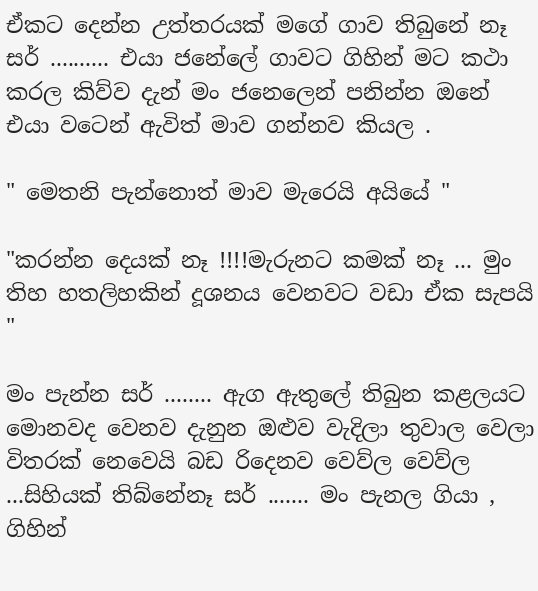ඒකට දෙන්න උත්තරයක් මගේ ගාව තිබුනේ නෑ සර් .......... එයා ජනේලේ ගාවට ගිහින් මට කථා කරල කිව්ව දැන් මං ජනෙලෙන් පනින්න ඔනේ  එයා වටෙන් ඇවිත් මාව ගන්නව කියල .

" මෙතනි පැන්නොත් මාව මැරෙයි අයියේ "

"කරන්න දෙයක් නෑ !!!!මැරුනට කමක් නෑ ... මුං තිහ හතලිහකින් දූශනය වෙනව‍ට වඩා ඒක සැපයි "

මං පැන්න සර් ........ ඇග ඇතුලේ තිබුන කළලයට මොනවද වෙනව දැනුන ඔළුව වැදිලා තුවාල වෙලා විතරක් නෙවෙයි බඩ රිදෙනව වෙව්ල වෙව්ල ...සිහියක් තිබ්නේනෑ සර් ....... මං පැනල ගියා , ගිහින්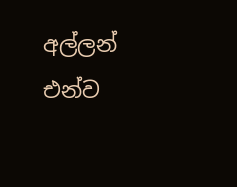අල්ලන් එන්ව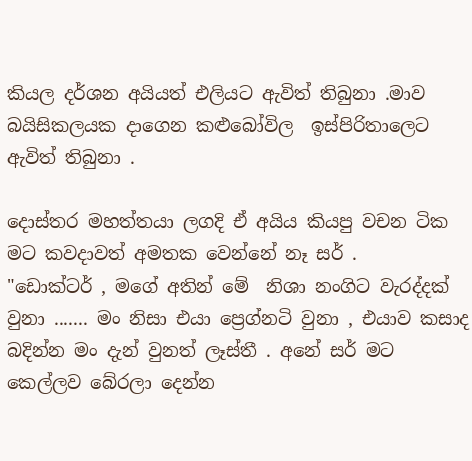කියල දර්ශන අයියත් එලියට ඇවිත් තිබුනා .මාව බයිසිකලයක දාගෙන කළුබෝවිල  ඉස්පිරිතාලෙට ඇවිත් තිබුනා .

දොස්තර මහත්තයා ලගදි ඒ අයිය කියපු වචන ටික මට කවදාවත් අමතක වෙන්නේ නෑ සර් .
"ඩොක්ටර් , මගේ අතින් මේ  නිශා නංගිට වැරද්දක් වුනා ....... මං නිසා එයා ප්‍රෙග්නටි වුනා , එයාව කසාද බදින්න මං දැන් වුනත් ලෑස්තී . අනේ සර් මට කෙල්ලව බේරලා දෙන්න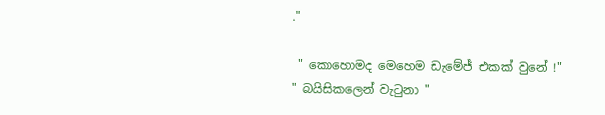."

 " කොහොමද මෙහෙම ඩැමේජ් එකක් වුනේ !"
" බයිසිකලෙන් වැටුනා "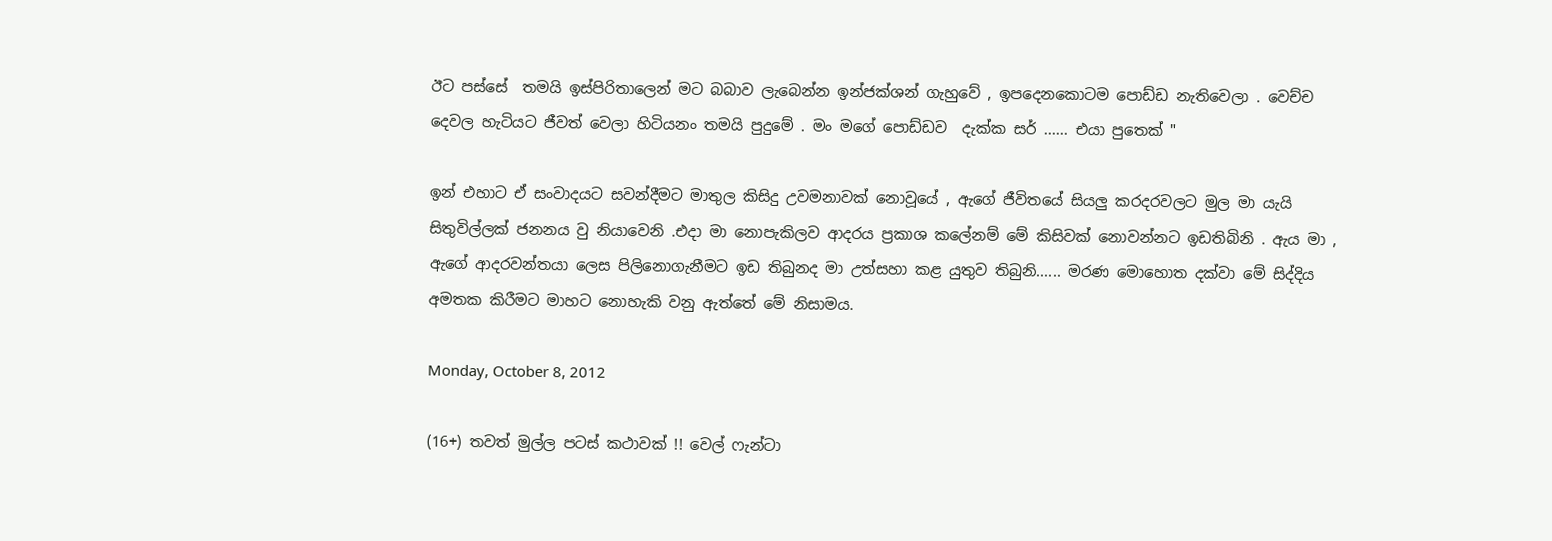ඊට පස්සේ  තමයි ඉස්පිරිතාලෙන් මට බබාව ලැබෙන්න ඉන්ජක්ශන් ගැහුවේ , ඉපදෙනකොටම පොඩ්ඩ නැතිවෙලා . වෙච්ච දෙවල හැටියට ජීවත් වෙලා හිටියනං තමයි පුදුමේ . මං මගේ පොඩ්ඩව  දැක්ක සර් ...... එයා පුතෙක් "

ඉන් එහාට ඒ සංවාදයට සවන්දීමට මාතුල කිසිදු උවමනාවක් නොවූයේ , ඇගේ ජීවිතයේ සියලු කරදරවලට මුල මා යැයි සිතුවිල්ලක් ජනනය වු නියාවෙනි .එදා මා නොපැකිලව ආදරය ප්‍රකාශ කලේනම් මේ කිසිවක් නොවන්නට ඉඩතිබිනි . ඇය මා , ඇගේ ආදරවන්තයා ලෙස පිලිනොගැනීමට ඉඩ තිබුනද මා උත්සහා කළ යුතුව තිබුනි...... මරණ මොහොත දක්වා මේ සිද්දිය අමතක කිරීමට මාහට නොහැකි වනු ඇත්තේ මේ නිසාමය.

Monday, October 8, 2012

(16+) තවත් මුල්ල පටස් කථාවක් !! වෙල් ෆැන්ටා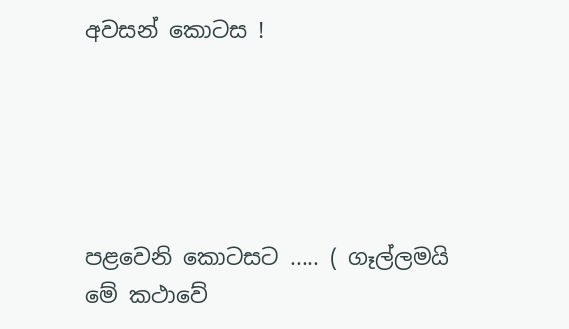අවසන් කොටස !





පළවෙනි කොටසට ..... ( ගෑල්ලමයි  මේ කථාවේ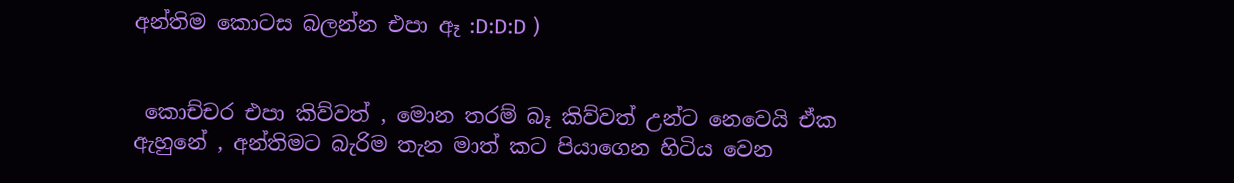අන්තිම කොටස බලන්න එපා ඈ :D:D:D )


 කො‍ච්චර එපා කිව්වත් , මොන තරම් බෑ කිව්වත් උන්ට නෙවෙයි ඒක ඇහුනේ , අන්තිමට බැරිම තැන මාත් කට පියාගෙන හිටිය වෙන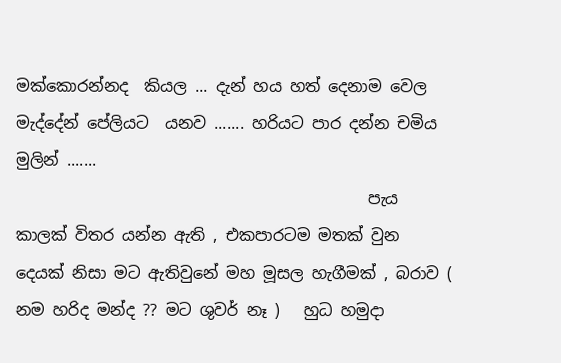මක්කොරන්නද  කියල ... දැන් හය හත් දෙනාම වෙල මැද්දේන් පේලියට  යනව ....... හරියට පාර දන්න චමිය මුලින් .......
                                            පැය කාලක් විතර යන්න ඇති , එකපාරටම මතක් වුන දෙයක් නිසා මට ඇතිවුනේ මහ මූසල හැගීමක් , බරාව ( නම හරිද මන්ද ?? මට ශුවර් නෑ )   හුධ හමුදා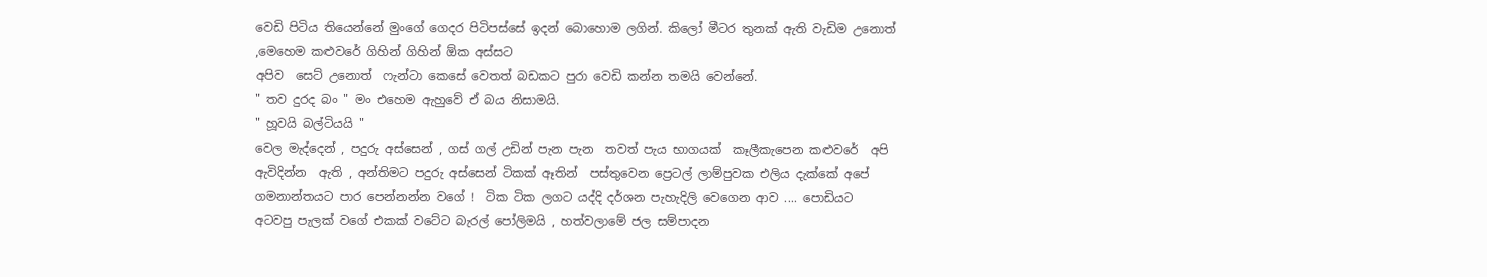වෙඩි පිටිය තියෙන්නේ මුංගේ ගෙදර පිටිපස්සේ ඉදන් බොහොම ලගින්. කිලෝ මීටර තුනක් ඇති වැඩිම උනොත්  ,මෙහෙම කළුවරේ ගිහින් ගිහින් ඕක අස්සට
අපිව  සෙට් උනොත්  ෆැන්ටා කෙසේ වෙතත් බඩකට පුරා වෙඩි කන්න තමයි වෙන්නේ.
" තව දුරද බං " මං එහෙම ඇහුවේ ඒ බය නිසාමයි.
" හූවයි බල්ටියයි "
වෙල මැද්දෙන් , පදුරු අස්සෙන් , ගස් ගල් උඩින් පැන පැන  තවත් පැය භාගයක්  කෑලීකැපෙන කළුවරේ  අපි ඇවිදින්න  ඇති , අන්තිමට පදුරු අස්සෙන් ටිකක් ඈතින්  පස්‍තුවෙන ප්‍රෙටල් ලාම්පුවක එලිය දැක්කේ අපේ ගමනාන්තයට පාර පෙන්නන්න වගේ !  ටික ටික ලගට යද්දි දර්ශන පැහැදිලි වෙගෙන ආව .... පොඩියට අටවපු පැලක් වගේ එකක් වටේට බැරල් පෝලිමයි , හත්ව‍ලාමේ ජල සම්පාදන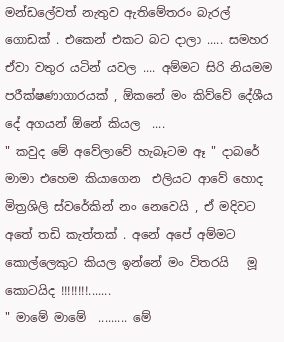මන්ඩලේවත් නැතුව ඇතිමේතරං බැරල් ගොඩක් . එකෙන් එකට බ‍ට දාලා ..... සමහර ඒවා වතුර යටින් යවල .... අම්මට සිරි නියමම පරීක්ෂණාගාරයක් , ඕකනේ මං කිව්වේ දේශීය දේ අගයන් ඕනේ කියල  ....
" කවුද මේ අවේලාවේ හැබෑටම ඈ " දාබරේ මාමා එහෙම කියාගෙන  එලියට ආවේ හොද මිත්‍රශිලි ස්වරේකින් නං නෙවෙයි , ඒ මදිවට අතේ තඩි කැත්තක් . අනේ අපේ අම්මට කොල්ලෙකුට කියල ඉන්නේ මං විතරයි   මූ කොටයිද !!!!!!!!.......
" මාමේ මාමේ  ......... මේ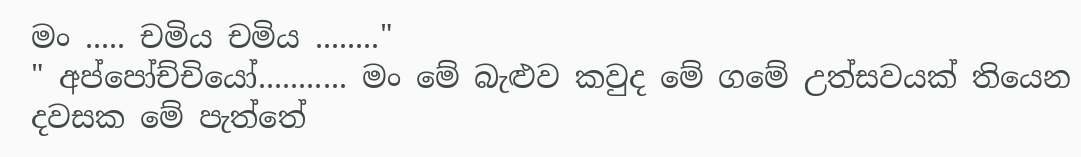මං ..... චමිය චමිය ........"
" අප්පෝච්චියෝ........... මං මේ බැළුව කවුද මේ ගමේ උත්සවයක් තියෙන දවසක මේ පැත්තේ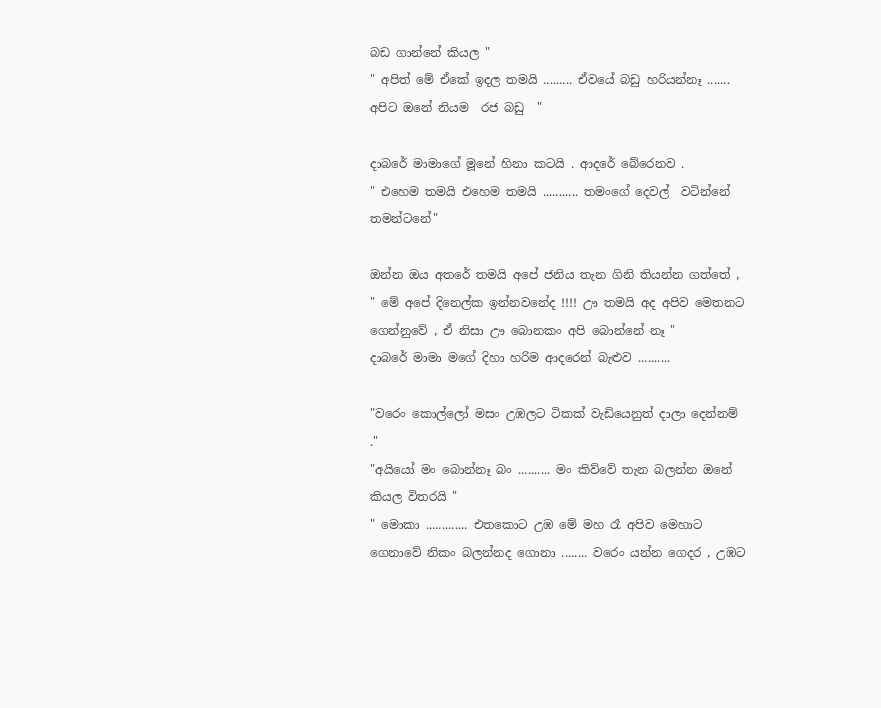බඩ ගාන්නේ කියල "
" අපිත් මේ ඒකේ ඉදල තමයි ......... ඒවයේ බඩු හරියන්නෑ ....... අපිට ඔනේ නියම  රජ බඩු  "

දාබරේ මාමාගේ මූනේ හිනා කටයි . ආදරේ බේරෙනව .
" එහෙම තමයි එහෙම තමයි ........... තමංගේ දෙවල්  වටින්නේ තමන්ටනේ"

ඔන්න ඔය අතරේ තමයි අ‍පේ ජනිය තැන ගිනි තියන්න ගත්තේ ,
" මේ අපේ දිනෙල්ක ඉන්නවනේද !!!! ඌ තමයි අද අපිව මෙ‍තනට ගෙන්නුවේ , ඒ නිසා ඌ බොනකං අපි බොන්නේ නෑ "
දාබරේ මාමා මගේ දිහා හරිම ආදරෙන් බැළු‍ව ..........

"වරෙං කොල්ලෝ මසං උඹලට ටිකක් වැඩියෙනුත් දාලා දෙන්නම් ."
"අයියෝ මං බොන්නෑ බං .......... මං කිව්වේ තැන බලන්න ඔනේ කියල විතරයි "
" මොකා ............. එතකොට උඹ මේ මහ රෑ අපිව මෙහාට ගෙනාවේ නිකං බලන්නද ගොනා ........ වරෙං යන්න ගෙදර , උඹට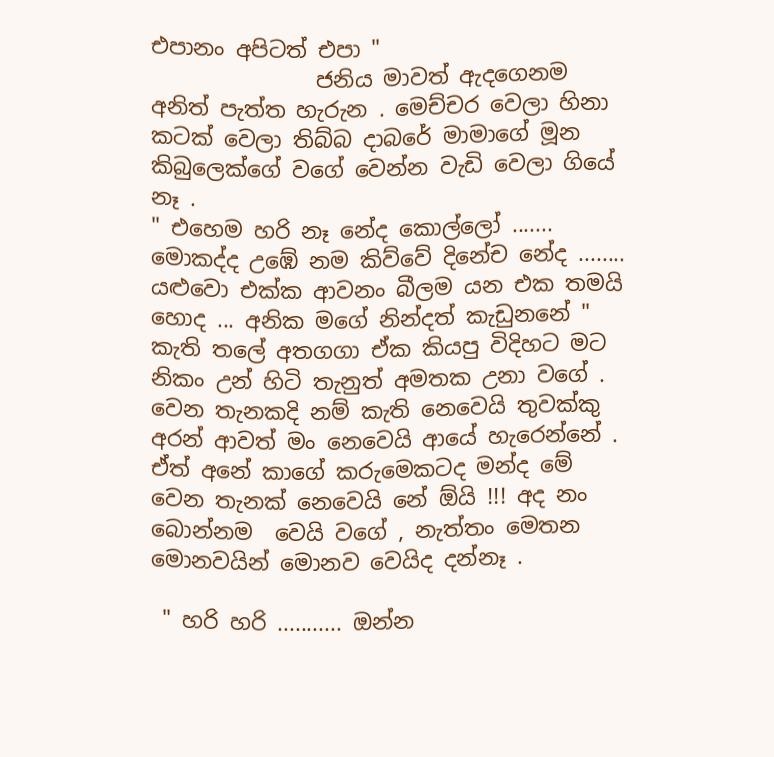එපානං අපිටත් එපා "
               ජනිය මාවත් ඇදගෙනම අනිත් පැත්ත හැරුන . මෙච්චර වෙලා හිනා කටක් වෙලා තිබ්බ දාබරේ මාමාගේ මූන කිබුලෙක්ගේ වගේ වෙන්න වැඩි වෙලා ගියේ නෑ .
" එහෙම හරි නෑ නේද කොල්ලෝ ....... මොකද්ද උඹේ නම කිව්වේ දිනේච නේද ........ යළුවො එක්ක ආවනං බීලම යන එක තමයි හොද ... අනික මගේ නින්දත් කැඩුනනේ " කැති තලේ අතගගා ඒක කියපු විදිහට මට නිකං උන් හිටි තැනුත් අමතක උනා වගේ . වෙන තැනකදි නම් කැති නෙවෙයි තුවක්කු අරන් ආවත් මං නෙවෙයි ආයේ හැරෙන්නේ . ඒත් අනේ කාගේ කරුමෙකටද මන්ද මේ වෙන තැනක් නෙවෙයි නේ ඕයි !!! අද නං බොන්නම  වෙයි වගේ , නැත්තං මෙතන මොනවයින් මොනව වෙයිද දන්නෑ .

 " හරි හරි ........... ඔන්න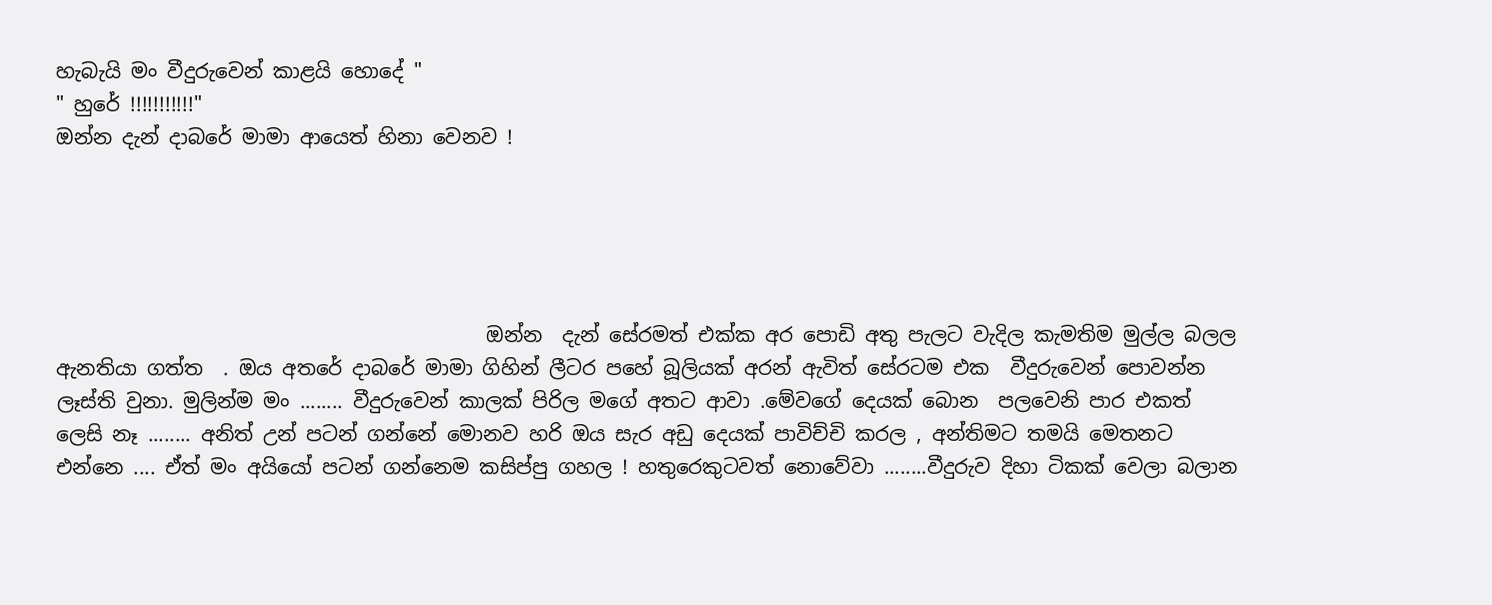හැබැයි මං වීදුරුවෙන් කාළයි හො‍දේ "
" හුරේ !!!!!!!!!!!"
ඔන්න දැන් දාබරේ මාමා ආයෙත් හිනා වෙනව !





                                           ඔන්න  දැන් සේරමත් එක්ක අර පොඩි අතු පැලට වැදිල කැමතිම මුල්ල බලල  ඇනතියා ගත්ත  . ඔය අතරේ දාබරේ මාමා ගිහින් ලීටර පහේ බූලියක් අරන් ඇවිත් සේරටම එක  වීදුරුවෙන් පොවන්න ලෑස්ති වුනා‍. මුලින්ම මං ........ වීදුරුවෙන් කාලක් පිරිල මගේ අතට ආවා .මේවගේ දෙයක් බොන  පලවෙනි පාර එකත් ලෙසි නෑ ........ අනිත් උන් පටන් ගන්නේ මොනව හරි ‍ඔය සැර අඩු දෙයක් පාවිච්චි කරල , අන්තිමට තමයි මෙතනට එන්නෙ .... ඒත් මං අයියෝ පටන් ගන්නෙම කසිප්පු ගහල ! හතුරෙකුටවත් නොවේවා ........වීදුරුව දිහා ටිකක් වෙලා බලාන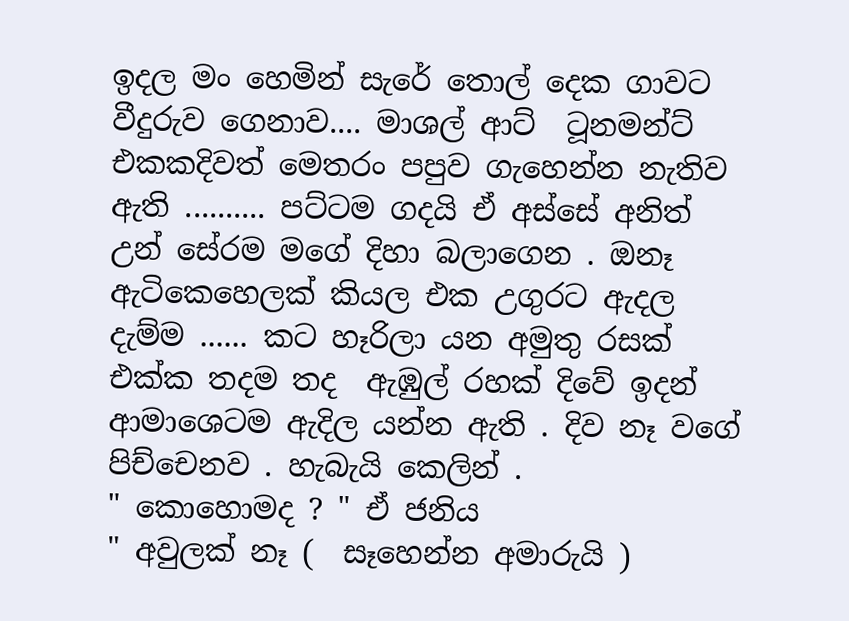ඉදල මං හෙමින් සැරේ තොල් දෙක ගාවට වීදුරුව ගෙනාව.... මාශල් ආට්  ටූනමන්ට් එකකදිවත් මෙතරං පපුව ගැහෙන්න නැතිව ඇති .......... පට්ටම ගදයි ඒ අස්සේ අනිත් උන් සේරම මගේ දිහා බලාගෙන . ඔනෑ ඇටිකෙහෙලක් කියල එක උගුරට ඇදල දැම්ම ...... කට හෑරිලා යන අමුතු රසක් එක්ක තදම තද  ඇඹුල් රහක් දිවේ ඉදන් ආමාශෙටම ඇදිල යන්න ඇති . දිව නෑ වගේ  පිච්චෙනව . හැබැයි කෙලින් .
" කොහොමද ? " ඒ ජනිය
" අවුලක් නෑ (  සෑහෙන්න අමාරුයි )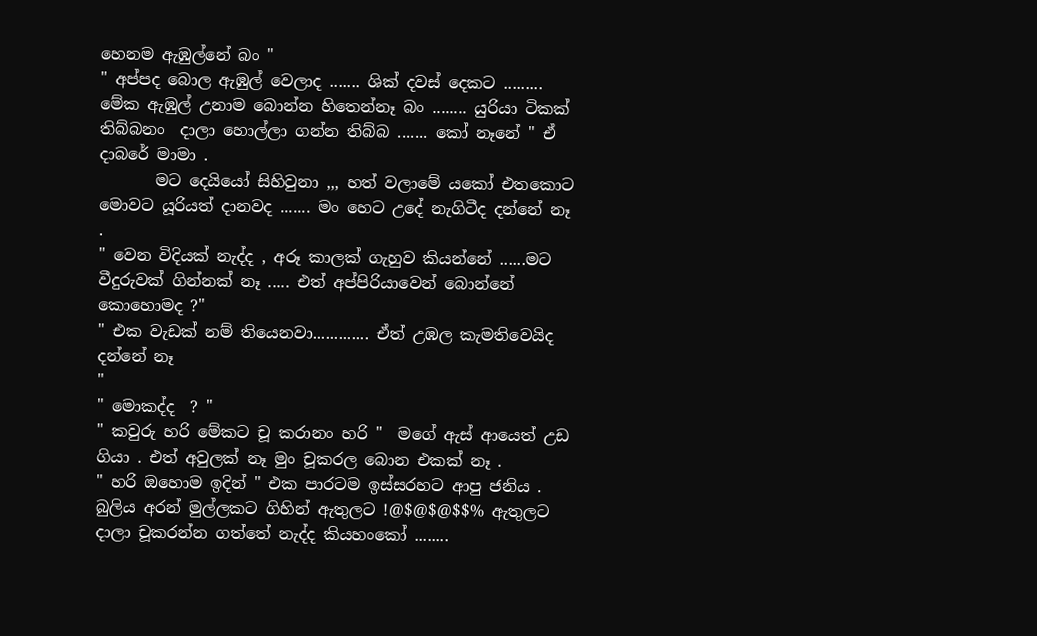හෙනම ඇඹුල්නේ බං "
" අ‍ප්පද බොල ඇඹුල් වෙලාද ....... ශික් දවස් දෙකට ......... මේක ඇඹුල් උනාම බොන්න හිතෙන්නෑ බං ........ යුරියා ටිකක් තිබ්බනං  දාලා හොල්ලා ගන්න තිබ්බ ....... කෝ නෑනේ " ඒ දාබරේ මාමා .
       මට දෙයියෝ සිහිවුනා ,,, හත් වලාමේ යකෝ එතකොට මොවට යූරියත් දානවද ....... මං හෙට උදේ නැගිටීද දන්නේ නෑ .
" වෙන විදියක් නැද්ද , අරූ කාලක් ගැහුව කියන්නේ ......මට වීදුරුවක් ගින්නක් නෑ ..... එත් අප්පිරියාවෙන් බොන්නේ කොහොමද ?"
" එක වැඩක් නම් තියෙනවා............. ඒත් උඹල කැමතිවෙයිද දන්නේ නෑ
"
" මොකද්ද  ? "
" කවුරු හරි මේකට චූ කරානං හරි "  මගේ ඇස් ආයෙත් උඩ ගියා . එත් අවුලක් නෑ මුං චූකරල බොන එකක් නෑ .
" හරි ඔහොම ඉදින් " එක පාරටම ඉස්සරහට ආපු ජනිය . බුලිය අරන් මුල්ලකට ගිහින් ඇතුලට !@$@$@$$% ඇතුලට දාලා චූකරන්න ගත්තේ නැද්ද කියහංකෝ ........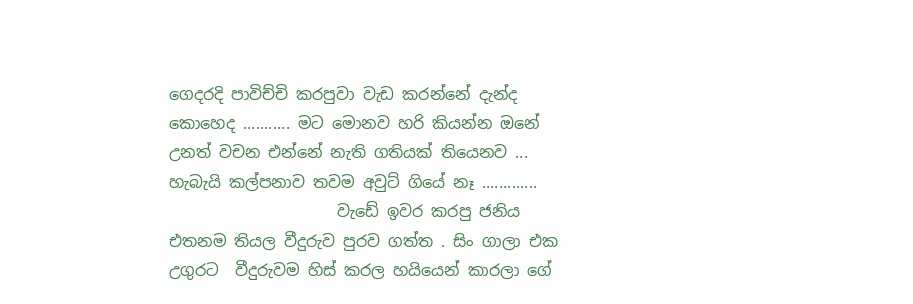ගෙදරදි පාවිච්චි කරපුවා වැඩ කරන්නේ දැන්ද කොහෙද ........... මට මොනව හරි කියන්න ඔනේ උනත් වචන එන්නේ නැති ගතියක් තියෙනව ... හැබැයි කල්පනාව තවම අවුට් ගියේ නෑ .............
                     වැඩේ ඉවර කරපු ජනිය එතනම තියල වීදුරුව පුරව ගත්ත . සිං ගාලා එක උගුරට  වීදුරුවම හිස් කරල හයියෙන් කාරලා ගේ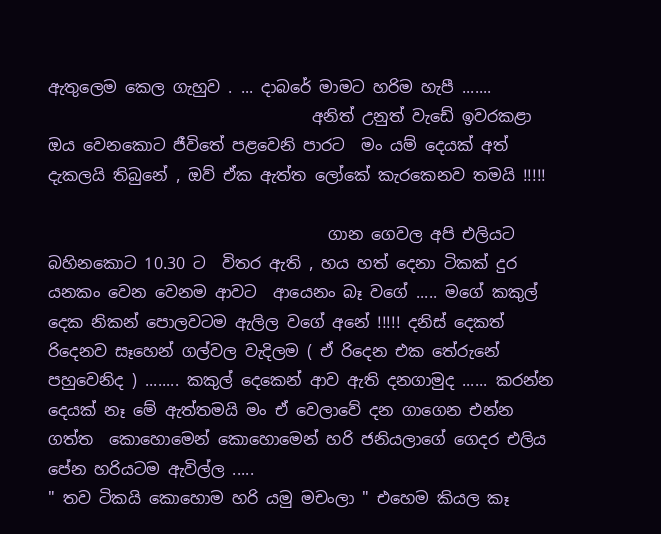ඇතුලෙම කෙල ගැහුව . ... දාබරේ මාමට හරිම හැපී .......
                                 අනිත් උනුත් වැඩේ ඉවරකළා ඔය වෙනකොට ජීවිතේ පළවෙනි පාරට  මං යම් දෙයක් අත්  දැකලයි තිබුනේ , ඔව් ඒක ඇත්ත ලෝකේ කැරකෙනව තමයි !!!!!

                                   ගාන ගෙවල අපි එලියට බහිනකොට 10.30 ට  විතර ඇති , හය හත් දෙනා ටිකක් දුර යනකං වෙන වෙනම ආවට  ආයෙනං බෑ වගේ ..... මගේ කකුල් දෙක නිකන් පොලවටම ඇලිල වගේ අනේ !!!!! දනිස් දෙකත් රිදෙනව සෑහෙන් ගල්වල වැදිලම ( ඒ රිදෙන එක තේරුනේ පහුවෙනිද ) ........ කකුල් දෙකෙන් ආව ඇති දනගාමුද ...... කරන්න දෙයක් නෑ මේ ඇත්තමයි මං ඒ වෙලාවේ දන ගාගෙන එන්න ගත්ත  කොහොමෙන් කොහොමෙන් හරි ජනියලාගේ ගෙදර එලිය පේන හරියටම ඇවිල්ල .....
" තව ටිකයි කොහොම හරි යමු මචංලා " එහෙම කියල කෑ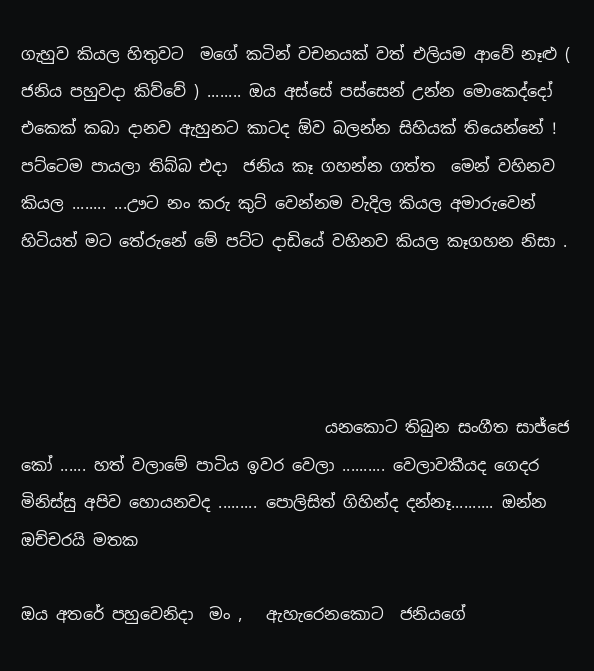ගැහුව කියල හිතුවට  මගේ කටින් වචනයක් වත් එලියම ආවේ නෑළු ( ජනිය පහුවදා කිව්වේ ) ........ ඔය අස්සේ පස්සෙන් උන්න මොකෙද්දෝ එකෙක් කබා දානව ඇහුනට කාටද ඕව බලන්න සිහියක් තියෙන්නේ ! පට්ටෙම පායලා තිබ්බ එදා  ජනිය කෑ ගහන්න ගත්ත  මෙන් වහිනව කියල ........ ...ඌට නං කරු කුට් වෙන්නම වැදිල කියල අමාරුවෙන් හිටියත් මට තේරුනේ මේ පට්ට දාඩියේ වහිනව කියල කෑගහන නිසා .




                                      යනකොට තිබුන සංගීත සාජ්ජෙ කෝ ...... හත් වලාමේ පාටිය ඉවර වෙලා .......... වෙලාවකීයද ගෙදර මිනිස්සු අපිව හොයනවද ......... පොලිසිත් ගිහින්ද දන්නෑ.......... ඔන්න ඔච්චරයි මතක

ඔය අතරේ පහුවෙනිදා  මං ,   ඇ‍හැරෙනකොට  ජනියගේ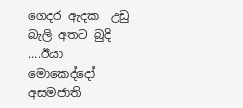ගෙදර ඇදක  උ‍ඩු බැලි අතට බුදි ....ඊයා  මොකෙද්දෝ අසමජාති‍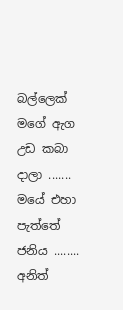බල්ලෙක් ම‍ගේ ඇග උඩ කබා දාලා .......  මයේ එහා පැත්තේ ජනිය ........ අනිත්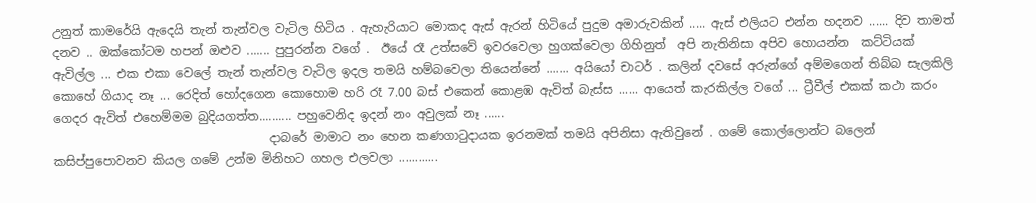උනුත් කාමරේයි ඇදෙයි තැන් තැන්වල වැටිල හිටිය . ඇහැරියාට මොකද ඇස් ඇරන් හිටියේ පුදුම අමාරුවකින් ..... ඇස් එලියට එන්න හදනව ...... දිව තාමත් දනව .. ඔක්කෝටම හපන් ඔළුව ....... පුපුරන්න වගේ .  ඊයේ රෑ උත්සවේ ඉවරවෙලා හුගක්වෙලා ගිහිනුත්  අපි නැතිනිසා අපිව හොයන්න  කට්ටියක් ඇවිල්ල ... එක එකා වෙලේ තැන් තැන්වල වැටිල ඉදල තමයි හම්බවෙලා තියෙන්නේ ....... අයියෝ චාටර් . කලින් දවසේ අරුන්ගේ අම්මගෙන් තිබ්බ සැලකිලි  කොහේ ගියාද නෑ ... රෙදිත් හෝදගෙන කොහොම හරි රෑ 7.00 බස් එකෙන් කොළඹ ඇවිත් බැස්ස ...... ආයෙත් කැරකිල්ල වගේ ... ට්‍රීවීල් එකක් කථා කරං ගෙදර ඇවිත් එහෙම්මම බුදියගත්ත.......... පහුවෙනිද ඉදන් නං අවුලක් නෑ ......
                                    දාබරේ මාමාට නං හෙන කණගාටුදායක ඉරනමක් තමයි අපිනිසා ඇතිවුනේ . ගමේ කොල්ලොන්ට බලෙන් කසිප්පුපොවනව කියල ගමේ උන්ම මිනිහට ගහල එලවලා ............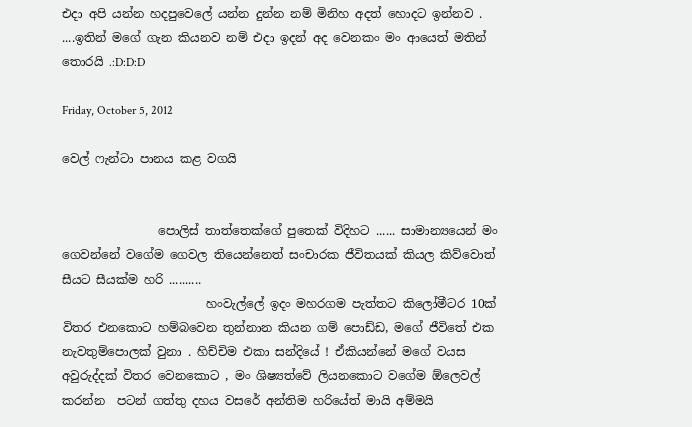එදා අපි යන්න හදපුවෙලේ යන්න දුන්න නම් මිනිහ අදත් හොදට ඉන්නව . ....ඉතින් මගේ ගැන කියනව නම් එදා ඉදන් අද වෙනකං මං ආයෙත් මතින් තොරයි .:D:D:D

Friday, October 5, 2012

වෙල් ෆැන්ටා පානය කළ වගයි


                පොලිස් තාත්තෙක්ගේ පුතෙක් විදිහට ...... සාමාන්‍යයෙන් මං ගෙවන්නේ වගේම ගෙවල තියෙන්නෙත් සංචාරක ජීවිතයක් කියල කිව්වොත් සීයට සීයක්ම හරි ..........
                        හංවැල්ලේ ඉදං මහරගම පැත්තට කිලෝමීටර 10ක් විතර එනකොට හම්බවෙන තුන්නාන කියන ගම් පොඩ්ඩ, මගේ ජීවිතේ එක නැවතුම්පොලක් වුනා . හිච්චිම එකා සන්දියේ ! ඒකියන්නේ මගේ වයස අවුරුද්දක් විතර වෙනකොට , මං ශිෂ්‍යත්වේ ලියනකොට වගේම ඕලෙවල් කරන්න  පටන් ගත්තු දහය වසරේ අන්තිම හරියේත් මායි අම්මයි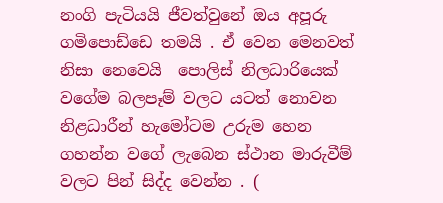නංගි පැටියයි ජීවත්වුනේ ඔය අපූරු ගමිපොඩ්ඩෙ තමයි . ඒ වෙන මෙනවත් නිසා නෙවෙයි  පොලිස් නිලධාරියෙක් වගේම බලපෑම් වලට යටත් නොවන නිළධාරීන් හැමෝටම උරුම හෙන ගහන්න වගේ ලැබෙන ස්ථාන මාරුවීම් වලට පින් සිද්ද වෙන්න . (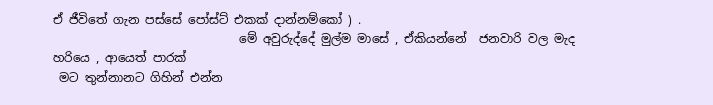ඒ ජීවිතේ ගැන පස්සේ පෝස්ට් එකක් දාන්නම්කෝ ) .
                               මේ අවුරුද්දේ මුල්ම මාසේ , ඒකියන්නේ  ජනවාරි වල මැද හරියෙ , ආයෙත් පාරක්
 මට‍ තුන්නානට ගිහින් එන්න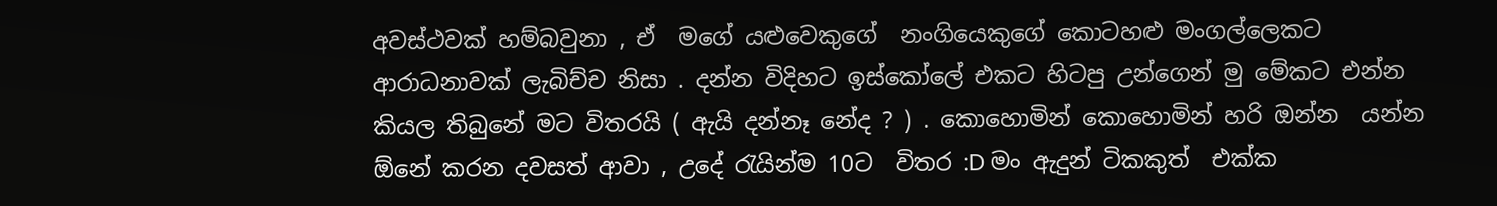අවස්ථවක් හම්බවුනා , ඒ  මගේ යළුවෙකුගේ  නංගියෙකුගේ කොටහළු මංගල්ලෙකට ආරාධනාවක් ලැබිච්ච නිසා . දන්න විදිහට ඉස්කෝලේ එකට හිටපු උන්ගෙන් මු මේකට එන්න කියල තිබුනේ මට විතරයි ( ඇයි දන්නෑ නේද ? ) . කොහොමින් කොහොමින් හරි ඔන්න  යන්න ඕනේ කරන දවසත් ආවා , උදේ රැයින්ම 10ට  විතර :D මං ඇදුන් ටිකකුත්  එක්ක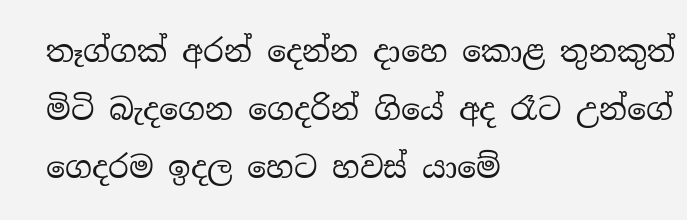තෑග්ගක් අරන් දෙන්න දාහෙ කොළ තුනකුත් මිටි බැදගෙන ගෙදරින් ගියේ අද රෑට උන්ගේ ගෙදරම ඉදල හෙට හවස් යාමේ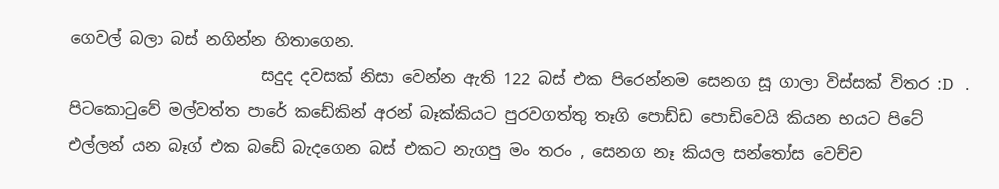ගෙවල් බලා බස් නගින්න හිතාගෙන.
                        සදුද දවසක් නිසා වෙන්න ඇති 122 බස් එක පිරෙන්නම සෙනග සූ ගාලා විස්සක් විතර :D   . පිටකොටුවේ මල්වත්ත පාරේ කඩේකින් අරන් බෑක්කියට පුරවගත්තු තෑගි පොඩ්ඩ පොඩිවෙයි කියන භයට පිටේ එල්ලන් යන බෑග් එක බඩේ බැදගෙන බස් ‍එකට නැගපු මං තරං , සෙනග නෑ කියල සන්තෝස වෙච්ච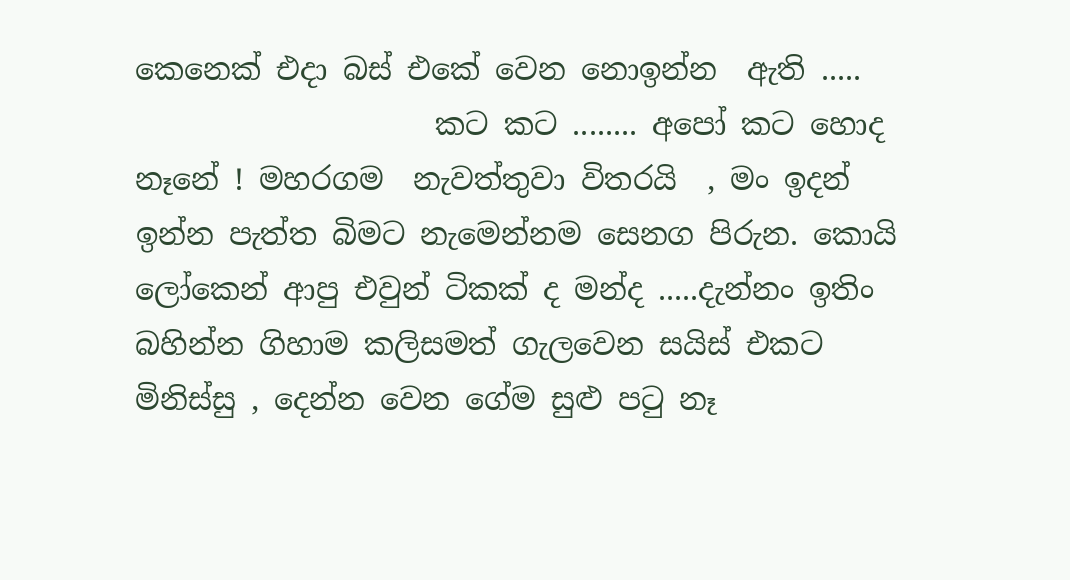කෙනෙක් එදා බස් එකේ වෙන නොඉන්න  ඇති .....
                    කට කට ........ අපෝ කට හොද නෑනේ ! මහරගම  නැවත්තුවා විතරයි  , මං ඉදන් ඉන්න පැත්ත බිමට නැමෙන්නම සෙනග පිරුන. කොයි ලෝකෙන් ආපු එවුන් ටිකක් ද මන්ද .....දැන්නං ඉතිං බහින්න ගිහාම කලිසමත් ගැලවෙන සයිස් එකට මිනිස්සු , දෙන්න වෙන ගේම සුළු පටු නෑ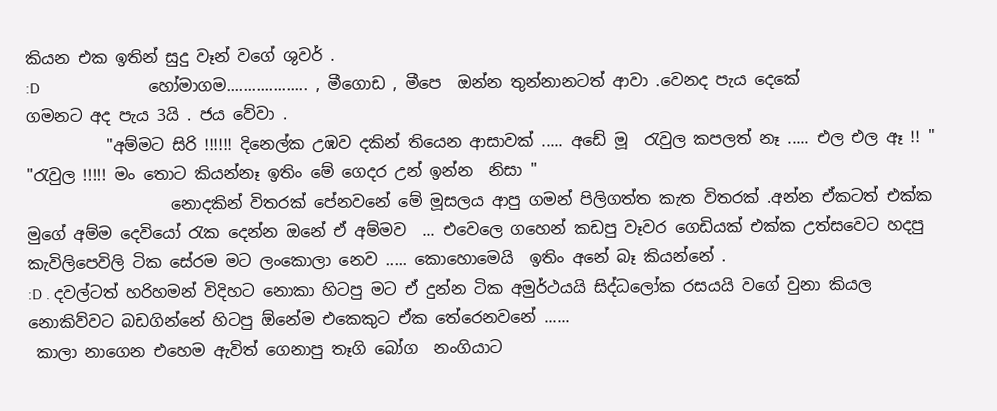කියන එක ඉතින් සුදු වෑන් වගේ ශුවර් .
:D                           හෝමාගම................... , මීගොඩ , මීපෙ  ඔන්න තුන්නානටත් ආවා .වෙනද පැය දෙකේ ගමනට අද පැය 3යි . ජය වේවා .
          "අම්මට සිරි !!!!!! දිනෙල්ක උඹව දකින් තියෙන ආසාවක් ..... අඩේ මූ  රැවුල කපලත් නෑ ..... එල එල ඈ !! "
"රැවුල !!!!! මං තොට කියන්නෑ ඉතිං මේ ගෙදර උන් ඉන්න  නිසා "
                  නොදකින් විතරක් පේනවනේ මේ මූසලය ආපු ගමන් පිලිගත්ත කැත විතරක් .අන්න ඒකටත් එක්ක මුගේ අම්ම දෙවියෝ රැක දෙන්න ඔනේ ඒ අම්මව  ... එවෙලෙ ගහෙන් කඩපු වෑවර ගෙඩියක් එක්ක උත්සවෙට හදපු  කැවිලිපෙ‍විලි ටික සේරම මට ලංකොලා නෙව ..... කොහොමෙයි  ඉතිං අනේ බෑ කියන්නේ .
:D . දවල්ටත් හරිහමන් විදිහට නොකා හිටපු මට ඒ දුන්න ටික අමුර්ථයයි සිද්ධලෝක රසයයි වගේ වුනා කියල නොකිව්වට බඩගින්නේ හිටපු ඕනේම එකෙකුට ඒක තේරෙනවනේ ......
 කාලා නාගෙන එහෙම ඇවිත් ගෙනාපු තෑගි බෝග  නංගියාට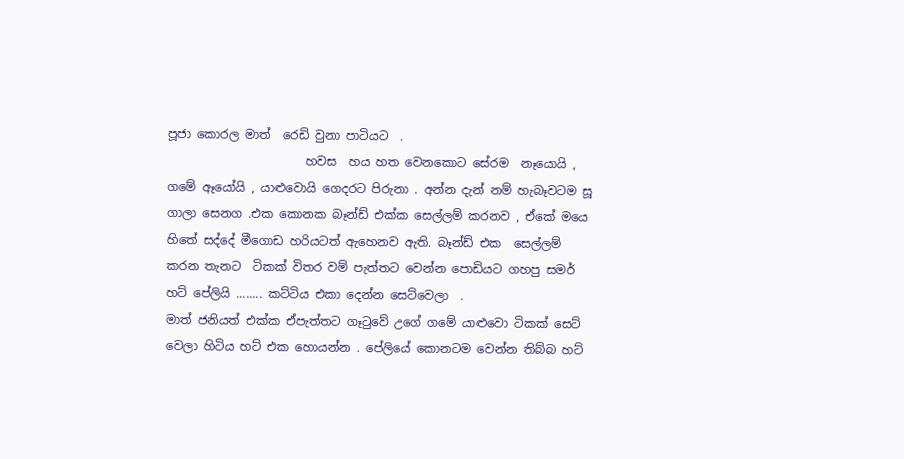පූජා කොරල මාත්  රෙඩි වුනා පාටියට  .
                       හවස  හය හත වෙනකොට සේරම  නෑයොයි , ගමේ ඈයෝයි , යා‍ළුවොයි ගෙදරට පිරුනා . අන්න දැන් නම් හැබෑවටම සූ ගාලා සෙනග .එක කොනක බෑන්ඩ් එක්ක සෙල්ලම් කරනව , ඒකේ මයෙ හිතේ සද්දේ මීගොඩ හරියටත් ඇහෙනව ඇති. බෑන්ඩ් එක  සෙල්ලම් කරන තැනට  ටිකක් විතර වම් පැත්තට වෙන්න පොඩියට ගහපු සමර් හට් පේලියි ........ කට්ටිය එකා දෙන්න සෙට්වෙලා  .
මාත් ජනියත් එක්ක ඒපැත්තට ගෑටුවේ උගේ ගමේ යාළුවො ටිකක් සෙට් වෙලා හිටිය හට් එක හොයන්න . පේලියේ කොනටම වෙන්න තිබ්බ හට්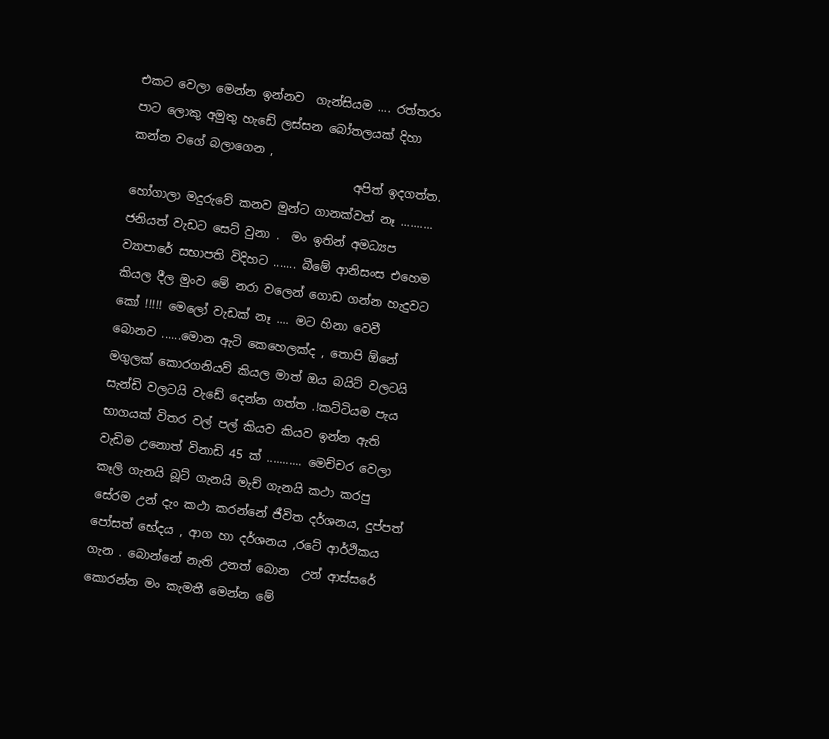එකට වෙලා මෙන්න ඉන්නව  ගැන්සියම .... රත්තරං පාට ලොකු අමුතු හැඩේ ලස්සන බෝතලයක් දිහා කන්න වගේ බලාගෙන ,
                                     අපිත් ඉදගත්ත. හෝගාලා මදුරුවේ කනව මුන්ට ගානක්වත් නෑ .......... ජනියත් වැඩට සෙට් වුනා .  මං ඉතින් අමධ්‍යප ව්‍යාපාරේ සභාපති විදිහට ....... බීමේ ආනිසංස එහෙම කියල දීල මුංව මේ නරා වලෙන් ගොඩ ගන්න හැදුවට කෝ !!!!! මෙලෝ වැඩක් නෑ .... මට හිනා වෙවී බොනව ......මොන ඇටි කෙහෙලක්ද , තොපි ඕනේ මගුලක් කොරගනියව් කියල මාත් ඔය බයිට් වලටයි සැන්ඩි වලටයි වැඩේ දෙන්න ගත්ත .!කට්ටියම පැය භාගයක් විතර වල් පල් කියව කියව ඉන්න ඇති වැඩිම උනොත් විනාඩි 45 ක් ........... මෙච්චර වෙලා කෑලි ගැනයි බූට් ගැනයි මැච් ගැනයි කථා කරපු සේරම උන් දැං කථා කරන්නේ ජීවිත දර්ශනය, දුප්පත් පෝසත් භේදය , ආග හා දර්ශනය ,රටේ ආර්ථිකය ගැන . බොන්නේ නැති උනත් බොන  උන් ආස්සරේ කොරන්න මං කැමතී මෙන්න මේ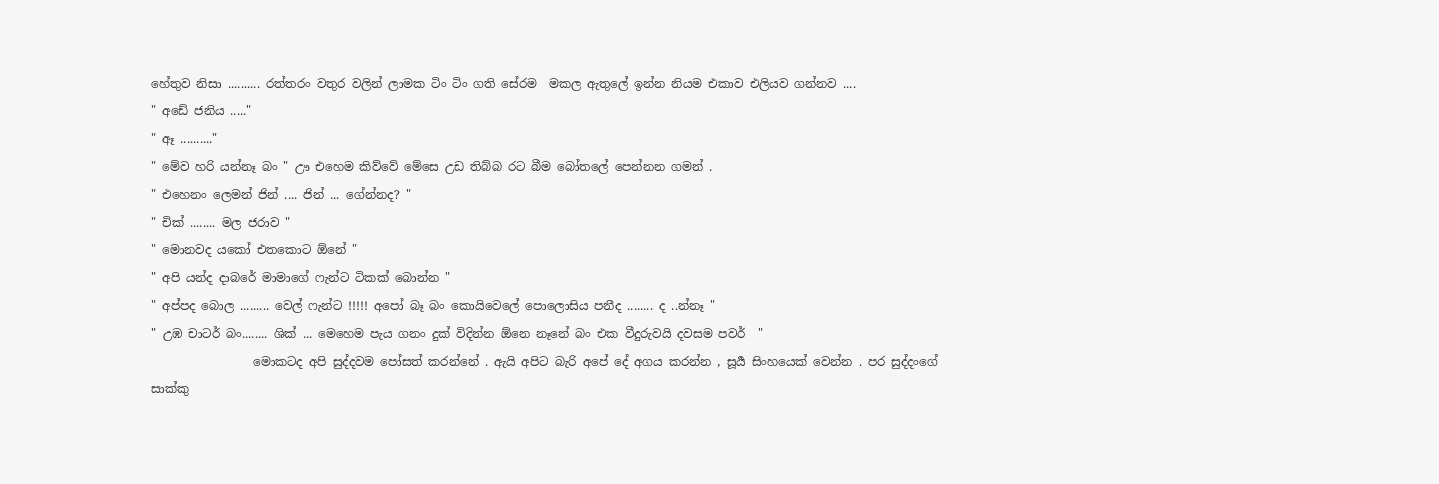හේතුව නිසා .......... රත්තරං වතුර වලින් ලාමක ටිං ටිං ගති සේරම  මකල ඇතුලේ ඉන්න නියම එකාව එලියව ගන්නව ....
" අඩේ ජනිය ....."
" ඈ .........."
" මේව හරි යන්නෑ බං " ඌ එහෙම කිව්වේ මේසෙ උඩ තිබ්බ රට බීම බෝතලේ පෙන්නන ගමන් .
" එහෙනං ලෙමන් ජින් .... ජින් ... ගේන්නද? "
" චික් ........ මල ජරාව "
" මොනවද යකෝ එතකොට ඕනේ "
" අපි යන්ද දාබරේ මාමාගේ ‍ෆැන්ට ටිකක් බොන්න "
" අප්පද බොල ......... වෙල් ෆැන්ට !!!!! අපෝ බෑ බං කොයිවෙලේ ‍පොලොසිය පනීද ........ ද ..න්නෑ "
" උඹ චාටර් බං........ ශික් ... මෙහෙම පැය ගනං දුක් විදින්න ඕනෙ නෑනේ බං එක වීදුරුවයි දවසම පවර්  "
                 මොකටද අපි සුද්දවම පෝසත් කරන්නේ . ඇයි අපිට බැරි අපේ දේ අගය කරන්න , සූර්‍ය සිංහයෙක් වෙන්න . පර සුද්දංගේ සාක්කු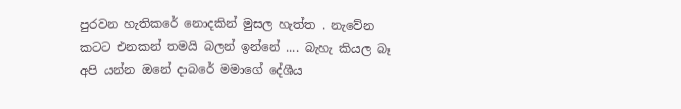පුරවන හැති‍කරේ නොදකින් මුසල හැත්ත . නැවේන කටට එනකන් තමයි බලන් ඉන්නේ .... බැහැ කියල බෑ අපි යන්න ඔනේ දාබරේ මමාගේ දේශීය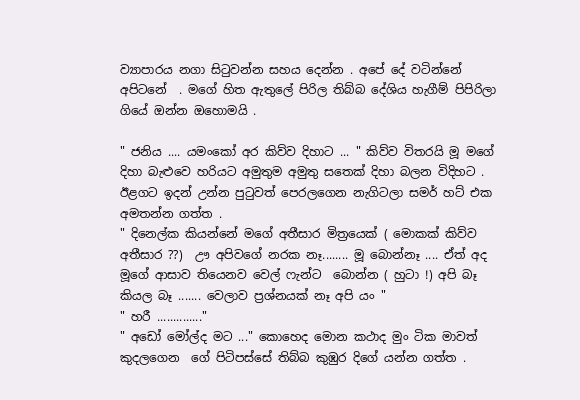ව්‍යාපාරය නගා සිටුවන්න සහය දෙන්න . අපේ දේ වටින්නේ අපිටනේ  . මගේ හිත ඇතුලේ පිරිල තිබ්බ දේශිය හැගීම් පිපිරිලා ගියේ ඔන්න ඔහොමයි .

" ජනිය .... යමංකෝ අර කිව්ව දිහාට ... " කිව්ව විතරයි මූ මගේ දිහා බැළුවෙ හරියට අමුතුම අමුතු සතෙක් දිහා බලන විදිහට . ඊළගට ඉදන් උන්න පුටුවත් පෙරලගෙන නැගිටලා සමර් හට් එක අමතන්න ගත්ත .
" දිනෙල්ක කියන්නේ මගේ අතීසාර මිත්‍රයෙක් ( මොකක් කිව්ව  අතීසාර ??)  ඌ අපිවගේ නරක නෑ........ මූ බොන්නෑ .... ඒත් අද මූගේ ආසාව තියෙනව වෙල් ෆැන්ට  බොන්න ( හුටා !) අපි බෑ කියල බෑ ....... වෙලාව ප්‍රශ්නයක් නෑ අපි යං "
" හරී .............."
" අ‍ඩෝ මෝල්ද මට ..." කොහෙද මොන කථාද මුං ටික මාවත් කුදලගෙන  ගේ පිටිපස්සේ තිබ්බ කුඹුර දිගේ යන්න ගත්ත .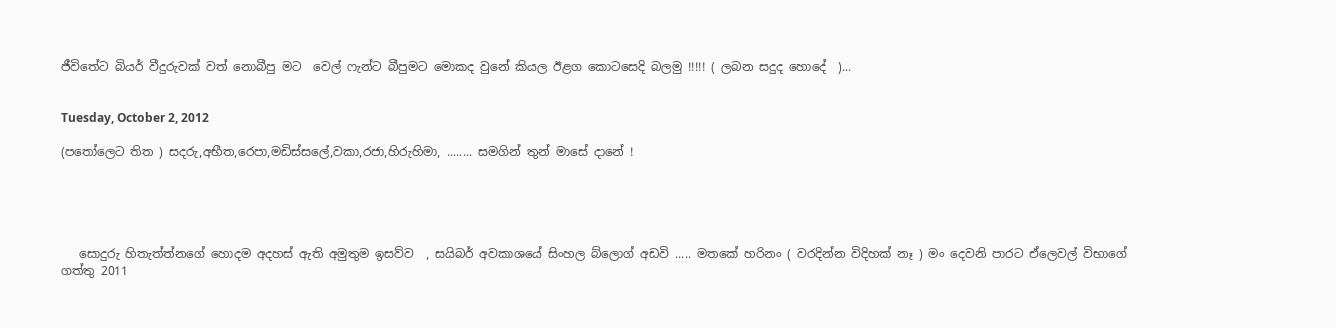ජීවිතේට බියර් වීදුරුවක් වත් නොබීපු මට  වෙල් ෆැන්ට බීපුමට මොකද වුනේ කියල ඊළග කොටසෙදි බලමු !!!!! ( ලබන සදුද හොදේ  )...


Tuesday, October 2, 2012

(පතෝලෙට තිත ) සදරු,අභීත,රෙපා,මඩිස්සලේ,වකා,රජා,හිරුහිමා, ........ සමගින් තුන් මාසේ දානේ !





   සොදුරු හිතැත්ත්නගේ හොදම අදහස් ඇති අමුතුම ඉසව්ව  , සයිබර් අවකාශයේ සිංහල බ්ලොග් අඩවි ..... මතකේ හරිනං ( වරදින්න විදිහක් නෑ ) මං දෙවනි පාරට ඒලෙවල් විභාගේ ගත්තු 2011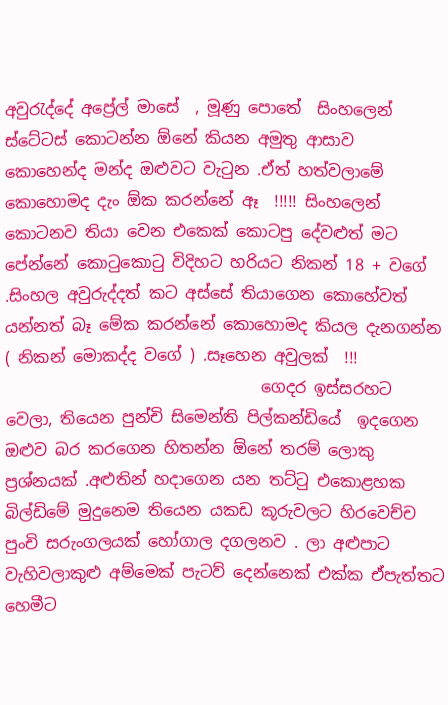අවුරැද්දේ අප්‍රේල් මාසේ  , මූණු පොතේ  සිංහලෙන් ස්ටේටස් කොටන්න ඕනේ කියන අමුතු ආසාව  කොහෙන්ද මන්ද ඔළුවට වැටුන .ඒත් හත්වලාමේ කොහොමද දැං ඕක කරන්නේ ඈ  !!!!! සිංහලෙන්  කොටනව තියා වෙන එකෙක් කොටපු දේවළුත් මට පේන්නේ කොටුකොටු විදිහට හරියට නිකන් 18 + වගේ .සිංහල අවුරුද්දත් කට අස්සේ තියාගෙන කොහේවත් යන්නත් බෑ මේක කරන්නේ කොහොමද කියල දැනගන්න ( නිකන් මොකද්ද වගේ ) .සෑහෙන අවුලක්  !!!
                                ගෙදර ඉස්සරහට වෙලා, තියෙන පුන්චි සිමෙන්ති පිල්කන්ඩියේ  ඉදගෙන ඔළුව බර කරගෙන හිතන්න ඕනේ තරම් ලොකු ප්‍රශ්නයක් .අළුතින් හදාගෙන යන තට්ටු එකොළහක බිල්ඩිමේ මුදුනෙම තියෙන යකඩ කූරුවලට හිරවෙච්ච පුංචි සරුංගලයක් හෝගාල දගලනව . ලා අළුපාට වැහිවලාකුළු අම්මෙක් පැටව් දෙන්නෙක් එක්ක ඒපැත්තට හෙමීට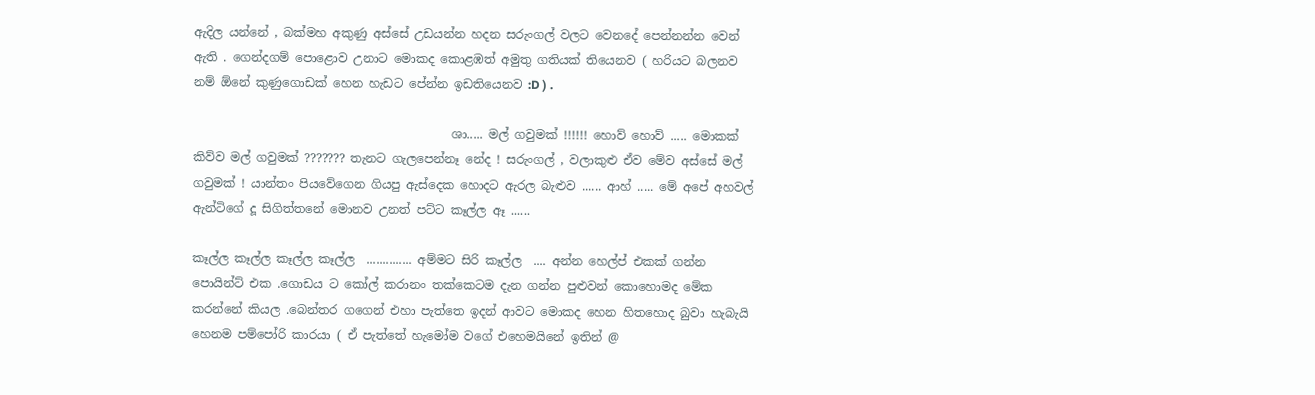ඇදිල යන්නේ , බක්මහ අකුණු අස්සේ උඩයන්න හදන සරුංගල් වලට වෙනදේ පෙන්නන්න වෙන් ඇති . ගෙන්දගම් පොළොව උනාට මොකද කොළඹත් අමුතු ගතියක් තියෙනව ( හරියට බලනව නම් ඕනේ ‍කුණුගොඩක් හෙන හැඩට පේන්න ඉඩතියෙනව :D ) .

                                           ශා..... මල් ගවුමක් !!!!!! හොව් හොව් ..... මොකක් කිව්ව මල් ගවුමක් ??????? තැනට ගැලපෙන්නෑ නේද ! සරුංගල් , වලාකුළු ඒව මේව අස්සේ මල් ගවුමක් ! යාන්තං පියවේගෙන ගියපු ඇස්දෙක හොදට ඇරල බැළුව ...... ආහ් ..... මේ අපේ අහවල් ඇන්ටිගේ දූ සිගිත්තනේ මොනව උනත් පට්ට කෑල්ල ඈ ......

කෑල්ල කෑල්ල කෑල්ල කෑල්ල  .............. අම්මට සිරි කෑල්ල  .... අන්න හෙල්ප් එකක් ගන්න පොයින්ට් එක .ගොඩය ට කෝල් කරානං තක්කෙටම දැන ගන්න පුළුවන් කොහොමද මේක කරන්නේ කියල .බෙන්තර ගගෙන් එහා පැත්තෙ ඉදන් ආවට මොකද හෙන හිතහොද බුවා හැබැයි හෙනම පම්පෝරි කාරයා ( ඒ පැත්තේ හැමෝම වගේ ‍එහෙමයිනේ ඉතින් @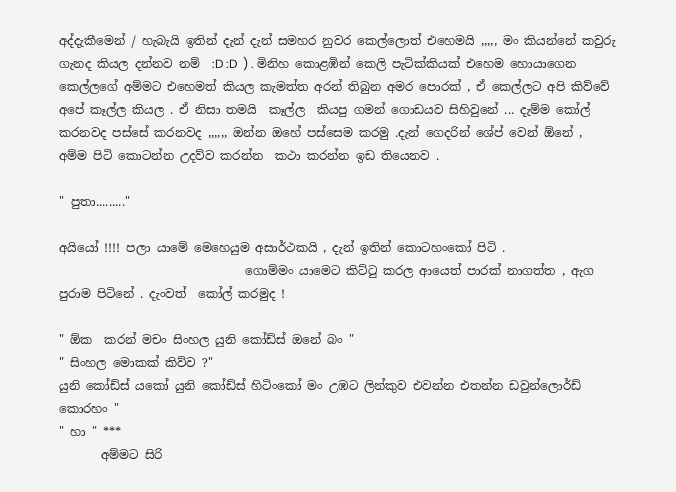අද්දැකීමෙන් / හැබැයි ඉතින් දැන් දැන් සමහර නුවර කෙල්ලොත් එහෙමයි ,,,,, මං කියන්නේ කවුරු ගැනද කියල දන්නව නම්  :D :D  ) . මිනිහ කොළඹින් කෙලි පැටික්කියක් එහෙම හොයාගෙන කෙල්ලගේ අම්මට එහෙමත් කියල කැමත්ත අරන් තිබුන අමර පොරක් , ඒ කෙල්ලට අපි කිව්වේ අපේ කෑල්ල කියල . ඒ නිසා තමයි  කෑල්ල  කියපු ගමන් ගොඩයව සිහිවුනේ ... දැම්ම කෝල් කරනවද පස්සේ කරනවද ,,,,,, ඔන්න ඔහේ පස්සෙම කරමු .දැන් ගෙදරින් ශේප් වෙන් ඕනේ , අම්ම පිටි කොටන්න උදව්ව කරන්න  කථා කරන්න ඉඩ තියෙනව .

" පුතා........."

අයියෝ !!!! පලා යාමේ මෙහෙයුම අසාර්ථකයි , දැන් ඉතින් කොටහංකෝ පිටි .
                               ගොම්මං යාමෙට කිට්ටු කරල ආයෙත් පාරක් නාගත්ත , ඇග පුරාම පිටිනේ . දැංවත්  කෝල් කරමුද !

" ඕක  කරන් මචං සිංහල යුනි කෝඩ්ස් ඔනේ බං "
" සිංහල මොකක් කිව්ව ?"
යුනි කෝඩ්ස් යකෝ යුනි කෝඩ්ස් හිටිංකෝ මං උඹට ලින්කුව එවන්න එතන්න ඩවුන්ලොර්ඩ් කොරහං "
" හා " ***
       අම්මට සිරි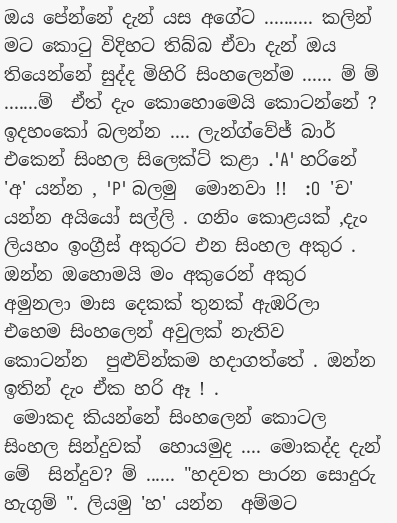ඔය පේන්නේ දැන් යස අගේට .......... කලින් මට කොටු විදිහට තිබ්බ ඒවා දැන් ඔය තියෙන්නේ සුද්ද මිහිරි සිංහලෙන්ම ...... ම් ම් .......ම්  ඒත් දැං කොහොමෙයි කොටන්නේ ? ඉදහංකෝ බලන්න .... ලැන්ග්වේජ් බාර් එකෙන් සිංහල සිලෙක්ට් කළා .'A' හරිනේ 'අ' යන්න , 'P' බලමු  මොනවා !!  :O  'ච' යන්න අයියෝ සල්ලි . ගනිං ‍කොළයක් ,දැං ලියහං ඉංග්‍රීස් අකුරට එන සිංහල අකුර .                                              ඔන්න ඔහොමයි මං අකුරෙන් අකුර අමුනලා මාස දෙකක් තුනක් ඇඹරිලා එහෙම සිංහලෙන් අවුලක් නැතිව  කොටන්න  පුළුව්න්කම හදාගත්තේ . ඔන්න ඉතින් දැං ඒක හරි ඈ ! .
 මොකද කියන්නේ සිංහලෙන් කොටල සිංහල සින්දුවක්  හොයමුද .... මොකද්ද දැන් මේ  සින්දුව? ම් ...... "හදවත පාරන සොදුරු හැගුම් ". ලියමු 'හ' යන්න  අම්මට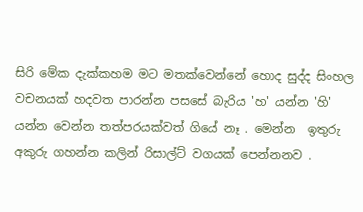සිරි මේක දැක්කහම මට මතක්වෙන්නේ හොද සුද්ද සිංහල වචනයක් හදවත පාරන්න පසසේ බැරිය 'හ' යන්න 'හි' යන්න වෙන්න තත්පරයක්වත් ගියේ නෑ . මෙන්න  ඉතුරු අකුරු ගහන්න කලින් රිසාල්ට් වගයක් පෙන්නනව .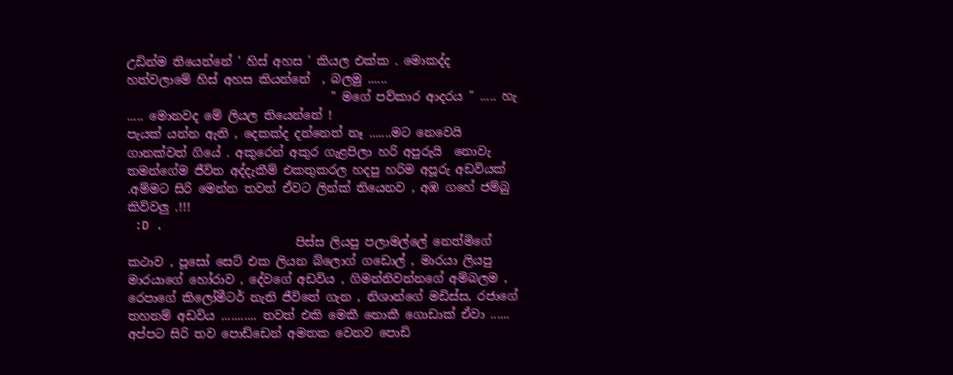උඩින්ම තියෙන්නේ ' හිස් අහස ' කියල එක්ක . මොකද්ද හත්වලාමේ ‍හිස් අහස කියන්නේ  , බලමු ......
                                  " මගේ පව්කාර ආ‍දරය " ..... හැ ..... මොනවද මේ ලියල තියෙන්නේ !
පැයක් යන්න ඇති , දෙකක්ද දන්නෙත් නෑ .......මට නෙවෙයි ගානක්වත් ගියේ . අකුරෙන් අකුර ගැළපිලා හරි අපුරුයි  නොවැ  තමන්ගේම ජීවිත අද්දැකීම් එකතුකරල හදපු හරිම අපූරු අඩවියක් .අම්මට සිරි මෙන්න තවත් ඒවට ලින්ක් තියෙනව , අඹ ගහේ ජම්බු කිව්වලු .!!!
 :D .
                            පිස්ස ලියපු පලාමල්ලේ නෙත්මිගේ කථාව , පූසෝ සෙට් එක ලියන බ්ලොග් ගඩොල් , මාරයා ලියපු මාරයාගේ හෝරාව , දේවගේ අඩවිය , ගිමන්නිවන්නගේ අම්බලම , රෙපාගේ කිලෝමීටර් නැති ජීවිතේ ගැන , නිශාන්ගේ මඩිස්ස, රජාගේ තහනම් අඩවිය ........... තවත් එකි මෙකී නොකී ගොඩාක් ඒවා ...... අප්පට සිරි තව පොඩ්ඩෙන් අමතක වෙනව පොඩි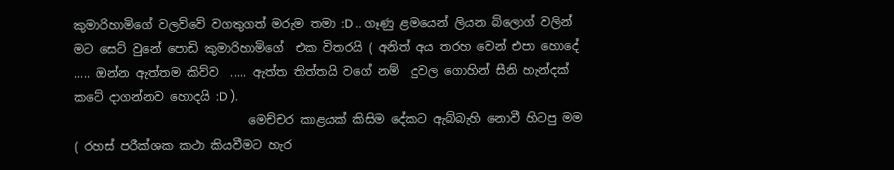කුමාරිහාමිගේ ‍වලව්වේ වගතුගත් මරුම තමා :D .. ගෑණු ළමයෙන් ලියන බ්ලොග් වලින් මට සෙට් වුනේ පොඩි කුමාරිහාමිගේ  එක විතරයි ( අනිත් අය තරහ වෙන් එපා හොදේ ..... ඔන්න ඇත්තම කිව්ව  ..... ඇත්ත තිත්තයි වගේ නම්  දුවල ගොහින් සීනි හැන්දක් කටේ දාගන්නව හොදයි :D ).
                             මෙච්චර කාළයක් කිසිම දේකට ඇබ්බැහි නොවී හිටපු මම ( රහස් පරීක්ශක කථා කියවීමට හැර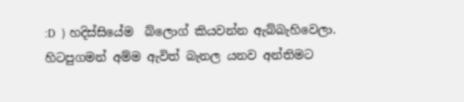:D  ) හදිස්සියේම  බ්ලොග් කියවන්න ඇබ්බැහිවෙලා. හිටපුගමන් අම්ම ඇවිත් බැනල යනව අන්තිමට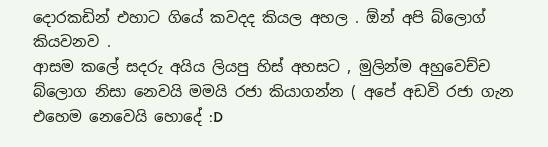දොරකඩින් එහාට ගියේ කවදද කියල අහල . ඕන් අපි බ්ලොග් කියවනව .
ආසම කලේ සදරු අයි‍ය ලියපු හිස් අහසට , මුලින්ම අහුවෙච්ච බ්ලොග නිසා නෙවයි මමයි රජා කියාගන්න ( අපේ අඩවි රජා ගැන එහෙම නෙවෙයි හොදේ :D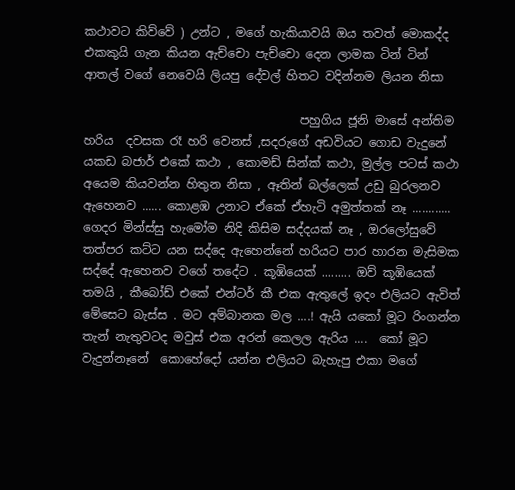කථාවට කිව්වේ ) උන්ට , මගේ හැකියාවයි ඔය තවත් මොකද්ද එකකුයි ගැන කියන ඇච්චො පැච්චො දෙන ලාමක ටින් ටින් ආතල් වගේ නෙවෙයි ලියපු දේවල් හිතට වදින්නම ලියන නිසා

                                    පහුගිය ජූනි මාසේ අන්තිම හරිය  දවසක රෑ හරි වෙනස් ,සදරුගේ අඩවියට ගොඩ වැදුනේ යකඩ බජාර් එකේ කථා , කොමඩ් සින්ක් කථා, මුල්ල පටස් කථා අයෙම කියවන්න හිතුන නිසා , ඈතින් බල්ලෙක් උඩු බුරලනව ඇහෙනව ...... කොළඹ උනාට ඒකේ ඒහැටි අමුත්තක් නෑ ............ ගෙදර මින්ස්සු හැමෝම නිදි කිසිම සද්දයක් නෑ , ඔරලෝසුවේ තත්පර කට්ට යන සද්දෙ ඇහෙන්නේ හරියට පාර හාරන මැසිමක සද්දේ ඇහෙනව වගේ තදේට . කූඹියෙක් ......... ඔව් කූඹියෙක් තමයි , කීබෝඩ් එකේ එන්ටර් කී එක ඇතුලේ ඉදං එලියට ඇවිත් මේසෙට බැස්ස . මට අම්බානක මල ....! ඇයි යකෝ මූට රිංගන්න තැන් නැතුවටද මවුස් එක අරන් කෙලල ඇරිය ....  කෝ මූට වැදුන්නෑනේ  කොහේදෝ යන්න එලියට බැහැපු එකා මගේ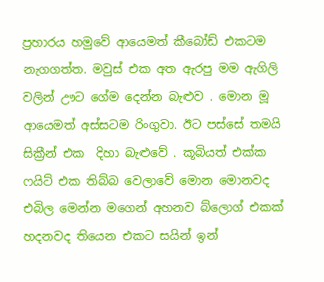ප්‍රහාරය හමුවේ ආයෙමත් කීබෝඩ් එකටම නැගගත්ත. මවුස් එක අත ඇරපු මම ඇගිලි වලින් ඌට ගේම දෙන්න බැළුව . මොන මූ ආයෙමත් අස්සටම රිංගුවා. ඊට පස්සේ තමයි සික්‍රීන් එක  දිහා බැළුවේ . කූබියත් එක්ක ෆයිට් එක තිබ්බ වෙලාවේ මොන මොනවද එබිල මෙන්න මගෙන් අහනව බ්ලොග් එකක් හදනවද තියෙන එකට සයින් ඉන්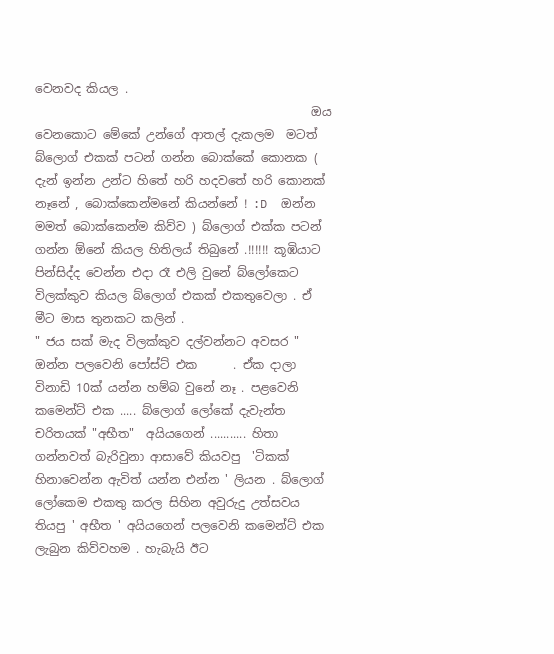වෙනවද කියල .
                                              ඔය වෙනකොට මේකේ උන්ගේ ආතල් දැකලම  මටත් බ්ලොග් එකක් පටන් ගන්න බොක්කේ කොනක ( දැන් ඉන්න උන්ට හිතේ හරි හදවතේ හරි කොනක් නෑනේ , බොක්කෙන්මනේ කියන්නේ ! :D  ඔන්න මමත් බොක්කෙන්ම කිව්ව ) බ්ලොග් එක්ක පටන් ගන්න ඕනේ කියල හිතිලය් තිබුනේ .!!!!!! කූඹියාට පින්සිද්ද වෙන්න එදා රෑ එලි වුනේ බ්ලෝකෙට විලක්කුව කියල බ්ලොග් එකක් එකතුවෙලා . ඒ මීට මාස තුනකට කලින් .                                    " ජය සක් මැද විලක්කුව දල්වන්නට අවසර " ඔන්න පලවෙනි පෝස්ට් එක      . ඒක දාලා විනාඩි 10ක් යන්න හම්බ වුනේ නෑ . පළවෙනි කමෙන්ට් එක ..... බ්ලොග් ලෝකේ දැවැන්ත චරිතයක් "අභීත"  අයියගෙන් ........... හිතා ගන්නවත් බැරිවුනා ආසාවේ කියවපු  'ටිකක් හිනාවෙන්න ඇවිත් යන්න එන්න ' ලියන . බ්ලොග් ලෝකෙම එකතු කරල සිහින අවුරුදු උත්සවය තියපු ' අභීත ' අයියගෙන් පලවෙනි කමෙන්ට් එක ලැබුන කිව්වහම . හැබැයි ඊට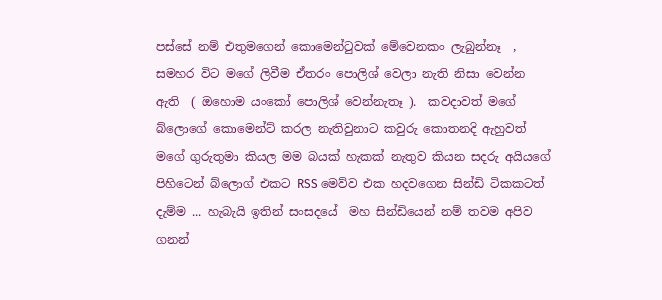පස්සේ නම් එතුමගෙන් කොමෙන්ටුවක් මේවෙනකං ලැබුන්නෑ  , සමහර විට මගේ ලිවීම ඒතරං පොලිශ් වෙලා නැති නිසා වෙන්න ඇති  ( ඔහොම යංකෝ පොලිශ් වෙන්නැතෑ ).  කවදාවත් මගේ බ්ලොගේ කොමෙන්ට් කරල නැතිවුනාට කවුරු කොතනදි ඇහුවත් මගේ ගුරුතුමා කියල මම බයක් හැකක් නැතුව කියන සදරු අයියගේ පිහිටෙන් බ්ලොග් එකට RSS මෙව්ව එක හදවගෙන සින්ඩි ටිකකටත් දැම්ම ... හැබැයි ඉතින් සංසදයේ  මහ සින්ඩියෙන් නම් තවම අපිව ගනන්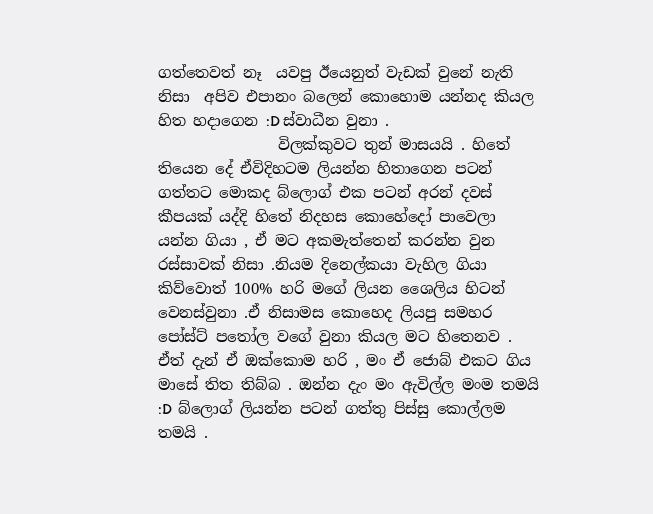ගත්තෙවත් නෑ  යවපු ඊයෙනුත් වැඩක් වුනේ නැති නිසා  අපිව එපානං බලෙන් කොහොම යන්නද කියල හිත හදාගෙන :D ස්වාධීන වුනා .
                විලක්කුවට තුන් මාසයයි . හිතේ තියෙන දේ ඒවිදිහටම ලියන්න හිතාගෙන පටන් ගත්තට මොකද බ්ලොග් එක පටන් අරන් දවස් කීපයක් යද්දි හිතේ නිදහස ‍කොහේදෝ පාවෙලා යන්න ගියා , ඒ මට අකමැත්තෙන් කරන්න වුන රස්සාවක් නිසා .නියම දිනෙල්කයා වැහිල ගියා කිව්වොත් 100% හරි ‍මගේ ලියන ශෛලිය හිටන් වෙනස්වුනා .ඒ නිසාමස කොහෙද ලියපු සමහර පෝස්ට් පතෝල වගේ ‍වුනා කියල මට හිතෙනව . ඒත් දැන් ඒ ඔක්කොම හරි , මං ඒ ‍ජොබ් එකට ගිය මාසේ තිත තිබ්බ . ඔන්න දැං මං ඇවිල්ල මංම තමයි :D  බ්ලොග් ලියන්න පටන් ගත්තු පිස්සු කොල්ලම තමයි .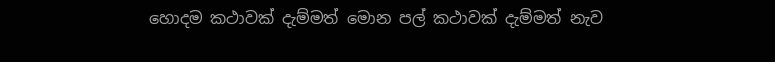හොදම කථාවක් දැම්මත් මොන පල් කථාවක් දැම්මත් නැව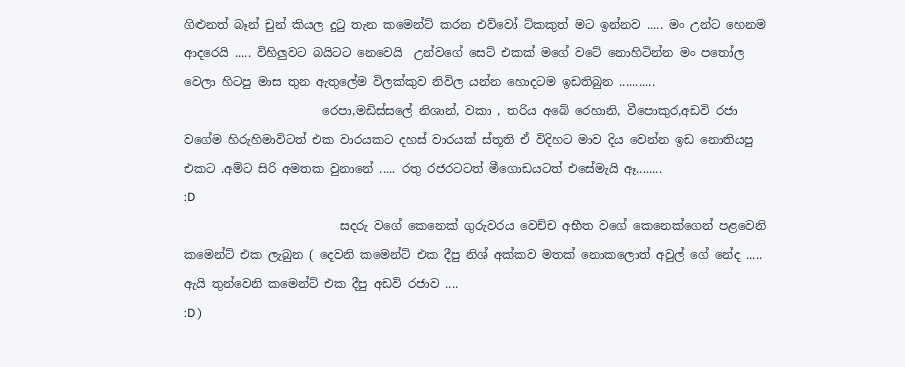ගිළුනත් බෑන් චුන් කියල දුටු තැන කමෙන්ට් කරන එව්වෝ ට්කකුත් මට ඉන්නව ..... මං උන්ට හෙනම ආදරෙයි ..... විහිලුවට බයිටට නෙවෙයි  උන්වගේ සෙට් එකක් ‍මගේ වටේ නොහිටින්න මං පතෝල වෙලා හිටපු මාස තුන ඇතුලේම විලක්කුව නිවිල යන්න හොදටම ඉඩතිබුන ...........
                       රෙපා,මඩිස්සලේ නිශාන්, වකා , තරිය අබේ රෙහානි, වීපොකුර,අඩවි රජා වගේම හිරුහිමාවිටත් එක වාරයකට දහස් වාරයක් ස්තූති ඒ විදිහට මාව දිය වෙන්න ඉඩ නොතියපු එකට .අම්ට සිරි අමතක වුනානේ ..... රතු රජරටටත් මීගොඩයටත් එසේමැයි ඈ........
:D
                          සදරු වගේ කෙනෙක් ගුරුවරය වෙච්ච අභීත වගේ කෙනෙක්ගෙන් පළවෙනි කමෙන්ට් එක ලැබුන ( දෙවනි කමෙන්ට් එක දීපු නිශ් අක්කව මතක් නොකලොත් අවුල් ගේ නේද ..... ඇයි තුන්වෙනි කමෙන්ට් එක දීපු අඩවි රජාව ....
:D )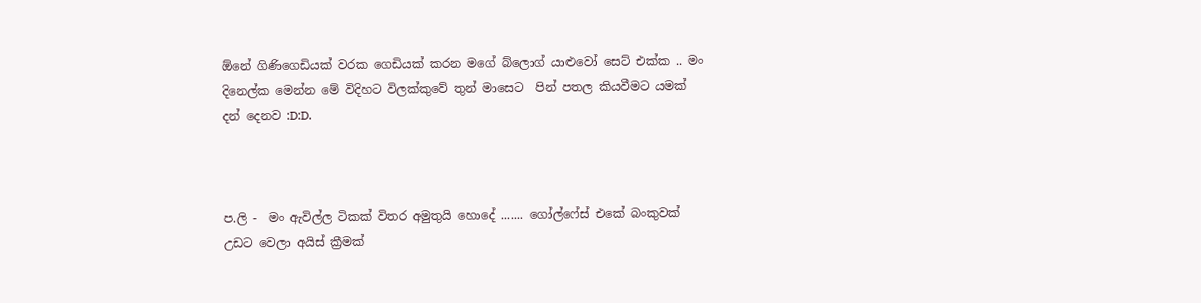ඕනේ ගිණිගෙඩියක් වරක ගෙඩියක් කරන මගේ බ්ලොග් යාළුවෝ සෙට් එක්ක .. මං දිනෙල්ක මෙන්න මේ විදිහට විලක්කුවේ තුන් මාසෙට  පින් පතල කියවීමට යමක් දන් දෙනව :D:D.



ප.ලි -  මං ඇවිල්ල ටිකක් විතර අමුතුයි හොදේ ....... ගෝල්ෆේස් එකේ බංකුවක් උඩට වෙලා අයිස් ක්‍රීමක්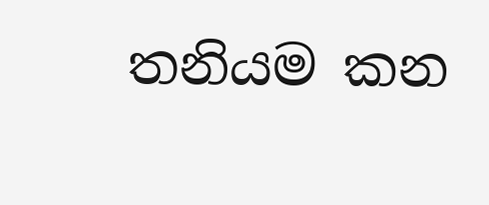තනියම කන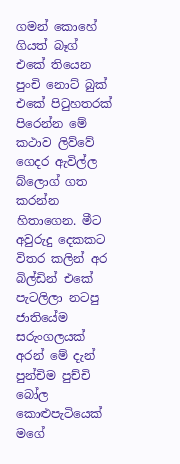ගමන් කොහේ ගියත් බෑග් එකේ තියෙන පුංචි නොට් බුක් එකේ ‍පිටුහතරක් පිරෙන්න මේ කථාව ලිව්වේ ගෙදර ඇවිල්ල බ්ලොග් ගත කරන්න හිතාගෙන. මීට අවුරුදු දෙකකට විතර කලින් අර බිල්ඩින් එකේ පැටලිලා නටපු ජාතියේම සරුංගලයක් අරන් මේ දැන් පුන්චිම පුච්‍චි ‍ බෝල කොළුපැටියෙක් මගේ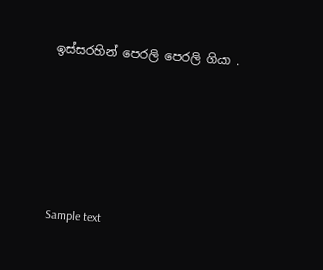ඉස්සරහින් පෙරලි පෙරලි ගියා .





Sample text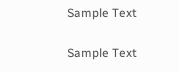Sample Text

Sample Text